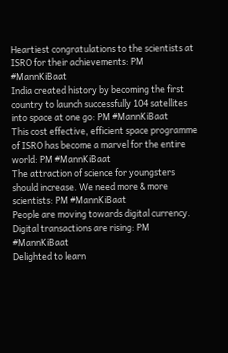Heartiest congratulations to the scientists at ISRO for their achievements: PM #MannKiBaat
India created history by becoming the first country to launch successfully 104 satellites into space at one go: PM #MannKiBaat
This cost effective, efficient space programme of ISRO has become a marvel for the entire world: PM #MannKiBaat
The attraction of science for youngsters should increase. We need more & more scientists: PM #MannKiBaat
People are moving towards digital currency. Digital transactions are rising: PM #MannKiBaat
Delighted to learn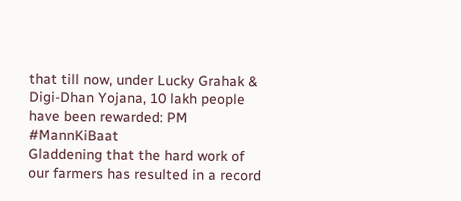that till now, under Lucky Grahak & Digi-Dhan Yojana, 10 lakh people have been rewarded: PM #MannKiBaat
Gladdening that the hard work of our farmers has resulted in a record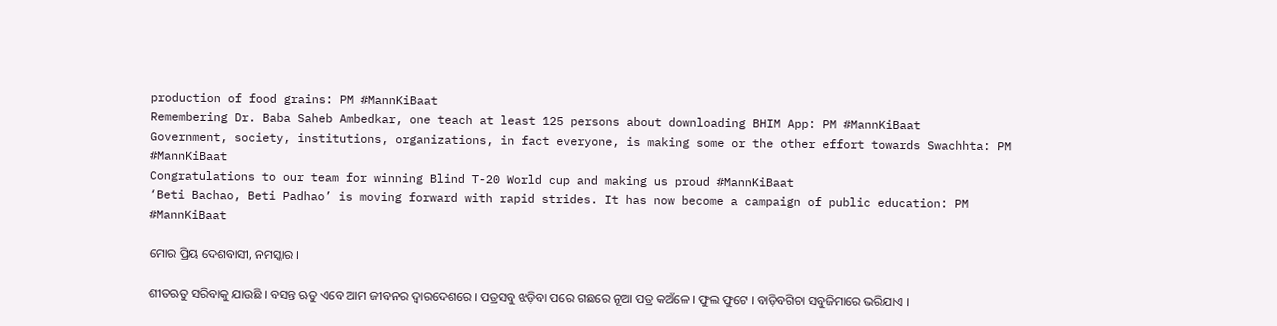production of food grains: PM #MannKiBaat
Remembering Dr. Baba Saheb Ambedkar, one teach at least 125 persons about downloading BHIM App: PM #MannKiBaat
Government, society, institutions, organizations, in fact everyone, is making some or the other effort towards Swachhta: PM #MannKiBaat
Congratulations to our team for winning Blind T-20 World cup and making us proud #MannKiBaat
‘Beti Bachao, Beti Padhao’ is moving forward with rapid strides. It has now become a campaign of public education: PM #MannKiBaat

ମୋର ପ୍ରିୟ ଦେଶବାସୀ, ନମସ୍କାର ।

ଶୀତଋତୁ ସରିବାକୁ ଯାଉଛି । ବସନ୍ତ ଋତୁ ଏବେ ଆମ ଜୀବନର ଦ୍ୱାରଦେଶରେ । ପତ୍ରସବୁ ଝଡ଼ିବା ପରେ ଗଛରେ ନୂଆ ପତ୍ର କଅଁଳେ । ଫୁଲ ଫୁଟେ । ବାଡ଼ିବଗିଚା ସବୁଜିମାରେ ଭରିଯାଏ ।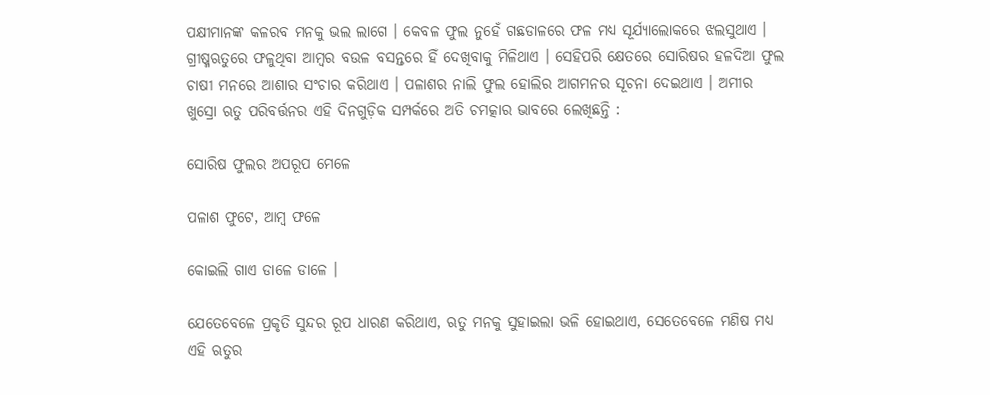ପକ୍ଷୀମାନଙ୍କ କଳରବ ମନକୁ ଭଲ ଲାଗେ । କେବଳ ଫୁଲ ନୁହେଁ ଗଛଡାଳରେ ଫଳ ମଧ୍ୟ ସୂର୍ଯ୍ୟାଲୋକରେ ଝଲସୁଥାଏ । ଗ୍ରୀଷ୍ମଋତୁରେ ଫଳୁଥିବା ଆମ୍ବର ବଉଳ ବସନ୍ତରେ ହିଁ ଦେଖିବାକୁ ମିଳିଥାଏ । ସେହିପରି କ୍ଷେତରେ ସୋରିଷର ହଳଦିଆ ଫୁଲ ଚାଷୀ ମନରେ ଆଶାର ସଂଚାର କରିଥାଏ । ପଳାଶର ନାଲି ଫୁଲ ହୋଲିର ଆଗମନର ସୂଚନା ଦେଇଥାଏ । ଅମୀର ଖୁସ୍ରୋ ଋତୁ ପରିବର୍ତ୍ତନର ଏହି ଦିନଗୁଡ଼ିକ ସମ୍ପର୍କରେ ଅତି ଚମତ୍କାର ଭାବରେ ଲେଖିଛନ୍ତି :

ସୋରିଷ ଫୁଲର ଅପରୂପ ମେଳେ

ପଳାଶ ଫୁଟେ, ଆମ୍ବ ଫଳେ

କୋଇଲି ଗାଏ ଡାଳେ ଡାଳେ ।

ଯେତେବେଳେ ପ୍ରକୃତି ସୁନ୍ଦର ରୂପ ଧାରଣ କରିଥାଏ, ଋତୁ ମନକୁ ସୁହାଇଲା ଭଳି ହୋଇଥାଏ, ସେତେବେଳେ ମଣିଷ ମଧ୍ୟ ଏହି ଋତୁର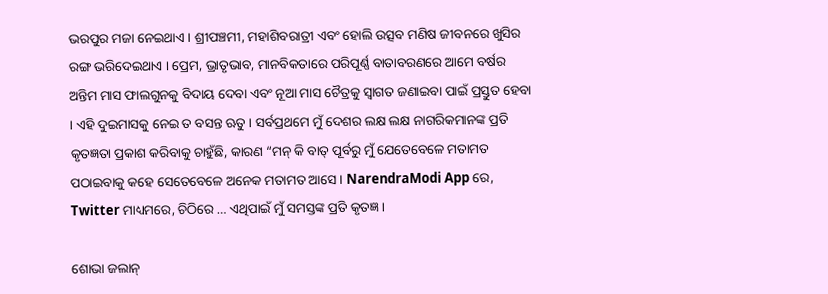ଭରପୁର ମଜା ନେଇଥାଏ । ଶ୍ରୀପଞ୍ଚମୀ, ମହାଶିବରାତ୍ରୀ ଏବଂ ହୋଲି ଉତ୍ସବ ମଣିଷ ଜୀବନରେ ଖୁସିର ରଙ୍ଗ ଭରିଦେଇଥାଏ । ପ୍ରେମ, ଭ୍ରାତୃଭାବ, ମାନବିକତାରେ ପରିପୂର୍ଣ୍ଣ ବାତାବରଣରେ ଆମେ ବର୍ଷର ଅନ୍ତିମ ମାସ ଫାଲଗୁନକୁ ବିଦାୟ ଦେବା ଏବଂ ନୂଆ ମାସ ଚୈତ୍ରକୁ ସ୍ୱାଗତ ଜଣାଇବା ପାଇଁ ପ୍ରସ୍ତୁତ ହେବା । ଏହି ଦୁଇମାସକୁ ନେଇ ତ ବସନ୍ତ ଋତୁ । ସର୍ବପ୍ରଥମେ ମୁଁ ଦେଶର ଲକ୍ଷ ଲକ୍ଷ ନାଗରିକମାନଙ୍କ ପ୍ରତି କୃତଜ୍ଞତା ପ୍ରକାଶ କରିବାକୁ ଚାହୁଁଛି, କାରଣ “ମନ୍ କି ବାତ୍ ପୂର୍ବରୁ ମୁଁ ଯେତେବେଳେ ମତାମତ ପଠାଇବାକୁ କହେ ସେତେବେଳେ ଅନେକ ମତାମତ ଆସେ । NarendraModi App ରେ, Twitter ମାଧ୍ୟମରେ, ଚିଠିରେ … ଏଥିପାଇଁ ମୁଁ ସମସ୍ତଙ୍କ ପ୍ରତି କୃତଜ୍ଞ ।

ଶୋଭା ଜଲାନ୍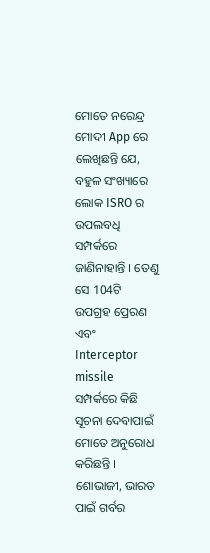ମୋତେ ନରେନ୍ଦ୍ର ମୋଦୀ App ରେ ଲେଖିଛନ୍ତି ଯେ, ବହୁଳ ସଂଖ୍ୟାରେ ଲୋକ ISRO ର ଉପଲବଧି ସମ୍ପର୍କରେ ଜାଣିନାହାନ୍ତି । ତେଣୁ ସେ 104ଟି ଉପଗ୍ରହ ପ୍ରେରଣ ଏବଂ Interceptor missile ସମ୍ପର୍କରେ କିଛି ସୂଚନା ଦେବାପାଇଁ ମୋତେ ଅନୁରୋଧ କରିଛନ୍ତି । ଶୋଭାଜୀ, ଭାରତ ପାଇଁ ଗର୍ବର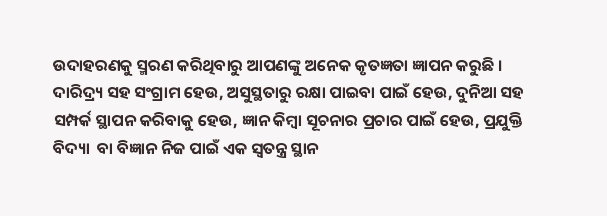ଉଦାହରଣକୁ ସ୍ମରଣ କରିଥିବାରୁ ଆପଣଙ୍କୁ ଅନେକ କୃତଜ୍ଞତା ଜ୍ଞାପନ କରୁଛି । ଦାରିଦ୍ର୍ୟ ସହ ସଂଗ୍ରାମ ହେଉ, ଅସୁସ୍ଥତାରୁ ରକ୍ଷା ପାଇବା ପାଇଁ ହେଉ, ଦୁନିଆ ସହ ସମ୍ପର୍କ ସ୍ଥାପନ କରିବାକୁ ହେଉ, ଜ୍ଞାନ କିମ୍ବା ସୂଚନାର ପ୍ରଚାର ପାଇଁ ହେଉ, ପ୍ରଯୁକ୍ତି ବିଦ୍ୟା  ବା ବିଜ୍ଞାନ ନିଜ ପାଇଁ ଏକ ସ୍ୱତନ୍ତ୍ର ସ୍ଥାନ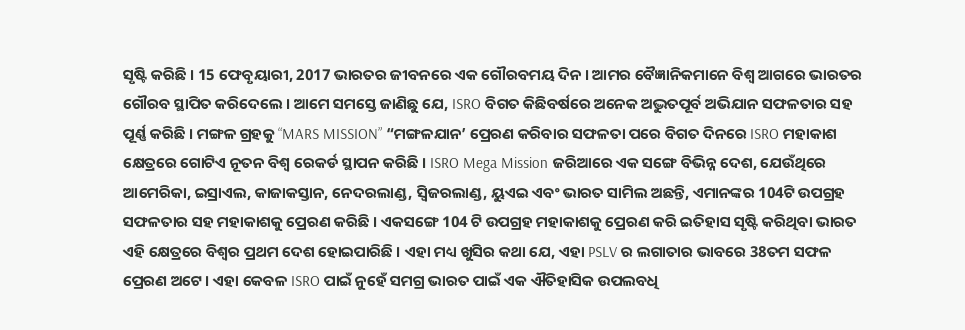ସୃଷ୍ଟି କରିଛି । 15 ଫେବୃୟାରୀ, 2017 ଭାରତର ଜୀବନରେ ଏକ ଗୌରବମୟ ଦିନ । ଆମର ବୈଜ୍ଞାନିକମାନେ ବିଶ୍ୱ ଆଗରେ ଭାରତର ଗୌରବ ସ୍ଥାପିତ କରିଦେଲେ । ଆମେ ସମସ୍ତେ ଜାଣିଛୁ ଯେ, ISRO ବିଗତ କିଛିବର୍ଷରେ ଅନେକ ଅଦ୍ଭୁତପୂର୍ବ ଅଭିଯାନ ସଫଳତାର ସହ ପୂର୍ଣ୍ଣ କରିଛି । ମଙ୍ଗଳ ଗ୍ରହକୁ “MARS MISSION” “ମଙ୍ଗଳଯାନ’ ପ୍ରେରଣ କରିବାର ସଫଳତା ପରେ ବିଗତ ଦିନରେ ISRO ମହାକାଶ କ୍ଷେତ୍ରରେ ଗୋଟିଏ ନୂତନ ବିଶ୍ୱ ରେକର୍ଡ ସ୍ଥାପନ କରିଛି । ISRO Mega Mission ଜରିଆରେ ଏକ ସଙ୍ଗେ ବିଭିନ୍ନ ଦେଶ, ଯେଉଁଥିରେ ଆମେରିକା, ଇସ୍ରାଏଲ, କାଜାକସ୍ତାନ, ନେଦରଲାଣ୍ଡ, ସ୍ୱିଜରଲାଣ୍ଡ, ୟୁଏଇ ଏବଂ ଭାରତ ସାମିଲ ଅଛନ୍ତି, ଏମାନଙ୍କର 104ଟି ଉପଗ୍ରହ ସଫଳତାର ସହ ମହାକାଶକୁ ପ୍ରେରଣ କରିଛି । ଏକସଙ୍ଗେ 104 ଟି ଉପଗ୍ରହ ମହାକାଶକୁ ପ୍ରେରଣ କରି ଇତିହାସ ସୃଷ୍ଟି କରିଥିବା ଭାରତ ଏହି କ୍ଷେତ୍ରରେ ବିଶ୍ୱର ପ୍ରଥମ ଦେଶ ହୋଇପାରିଛି । ଏହା ମଧ୍ୟ ଖୁସିର କଥା ଯେ, ଏହା PSLV ର ଲଗାତାର ଭାବରେ 38ତମ ସଫଳ ପ୍ରେରଣ ଅଟେ । ଏହା କେବଳ ISRO ପାଇଁ ନୁହେଁ ସମଗ୍ର ଭାରତ ପାଇଁ ଏକ ଐତିହାସିକ ଉପଲବଧି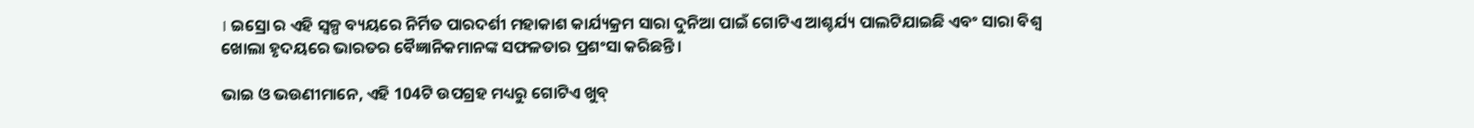। ଇସ୍ରୋ ର ଏହି ସ୍ୱଳ୍ପ ବ୍ୟୟରେ ନିର୍ମିତ ପାରଦର୍ଶୀ ମହାକାଶ କାର୍ଯ୍ୟକ୍ରମ ସାରା ଦୁନିଆ ପାଇଁ ଗୋଟିଏ ଆଶ୍ଚର୍ଯ୍ୟ ପାଲଟିଯାଇଛି ଏବଂ ସାରା ବିଶ୍ୱ ଖୋଲା ହୃଦୟରେ ଭାରତର ବୈଜ୍ଞାନିକମାନଙ୍କ ସଫଳତାର ପ୍ରଶଂସା କରିଛନ୍ତି ।

ଭାଇ ଓ ଭଉଣୀମାନେ, ଏହି 104ଟି ଉପଗ୍ରହ ମଧ୍ୟରୁ ଗୋଟିଏ ଖୁବ୍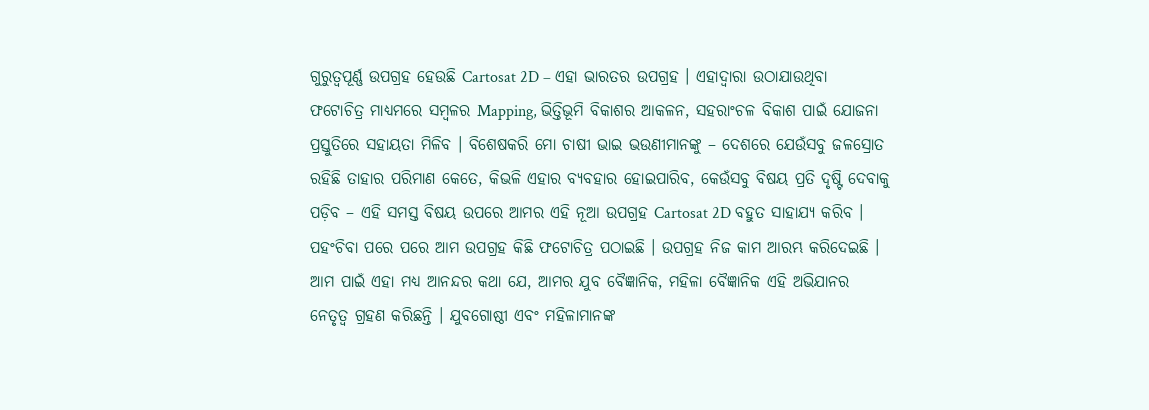ଗୁରୁତ୍ୱପୂର୍ଣ୍ଣ ଉପଗ୍ରହ ହେଉଛି Cartosat 2D – ଏହା ଭାରତର ଉପଗ୍ରହ । ଏହାଦ୍ୱାରା ଉଠାଯାଉଥିବା ଫଟୋଚିତ୍ର ମାଧ୍ୟମରେ ସମ୍ବଳର Mapping, ଭିତ୍ତିଭୂମି ବିକାଶର ଆକଳନ, ସହରାଂଚଳ ବିକାଶ ପାଇଁ ଯୋଜନା ପ୍ରସ୍ତୁତିରେ ସହାୟତା ମିଳିବ । ବିଶେଷକରି ମୋ ଚାଷୀ ଭାଇ ଭଉଣୀମାନଙ୍କୁ – ଦେଶରେ ଯେଉଁସବୁ ଜଳସ୍ରୋତ ରହିଛି ତାହାର ପରିମାଣ କେତେ, କିଭଳି ଏହାର ବ୍ୟବହାର ହୋଇପାରିବ, କେଉଁସବୁ ବିଷୟ ପ୍ରତି ଦୃଷ୍ଟି ଦେବାକୁ ପଡ଼ିବ – ଏହି ସମସ୍ତ ବିଷୟ ଉପରେ ଆମର ଏହି ନୂଆ ଉପଗ୍ରହ Cartosat 2D ବହୁତ ସାହାଯ୍ୟ କରିବ । ପହଂଚିବା ପରେ ପରେ ଆମ ଉପଗ୍ରହ କିଛି ଫଟୋଚିତ୍ର ପଠାଇଛି । ଉପଗ୍ରହ ନିଜ କାମ ଆରମ୍ଭ କରିଦେଇଛି । ଆମ ପାଇଁ ଏହା ମଧ୍ୟ ଆନନ୍ଦର କଥା ଯେ, ଆମର ଯୁବ ବୈଜ୍ଞାନିକ, ମହିଳା ବୈଜ୍ଞାନିକ ଏହି ଅଭିଯାନର ନେତୃତ୍ୱ ଗ୍ରହଣ କରିଛନ୍ତି । ଯୁବଗୋଷ୍ଠୀ ଏବଂ ମହିଳାମାନଙ୍କ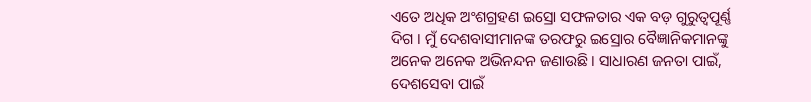ଏତେ ଅଧିକ ଅଂଶଗ୍ରହଣ ଇସ୍ରୋ ସଫଳତାର ଏକ ବଡ଼ ଗୁରୁତ୍ୱପୂର୍ଣ୍ଣ ଦିଗ । ମୁଁ ଦେଶବାସୀମାନଙ୍କ ତରଫରୁ ଇସ୍ରୋର ବୈଜ୍ଞାନିକମାନଙ୍କୁ ଅନେକ ଅନେକ ଅଭିନନ୍ଦନ ଜଣାଉଛି । ସାଧାରଣ ଜନତା ପାଇଁ, ଦେଶସେବା ପାଇଁ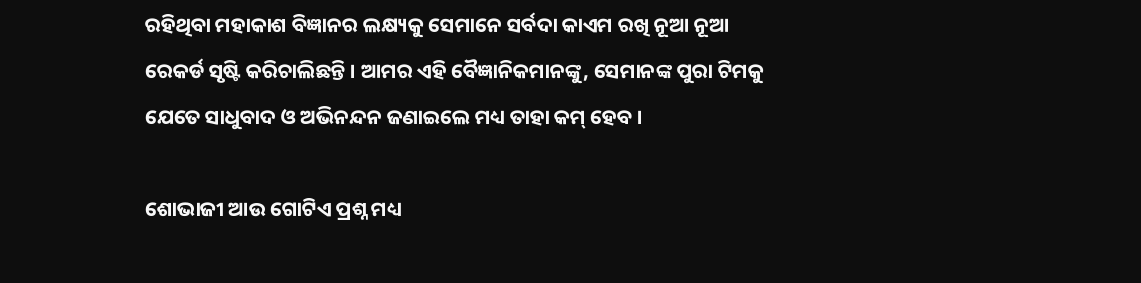ରହିଥିବା ମହାକାଶ ବିଜ୍ଞାନର ଲକ୍ଷ୍ୟକୁ ସେମାନେ ସର୍ବଦା କାଏମ ରଖି ନୂଆ ନୂଆ ରେକର୍ଡ ସୃଷ୍ଟି କରିଚାଲିଛନ୍ତି । ଆମର ଏହି ବୈଜ୍ଞାନିକମାନଙ୍କୁ, ସେମାନଙ୍କ ପୁରା ଟିମକୁ ଯେତେ ସାଧୁବାଦ ଓ ଅଭିନନ୍ଦନ ଜଣାଇଲେ ମଧ୍ୟ ତାହା କମ୍ ହେବ ।

ଶୋଭାଜୀ ଆଉ ଗୋଟିଏ ପ୍ରଶ୍ନ ମଧ୍ୟ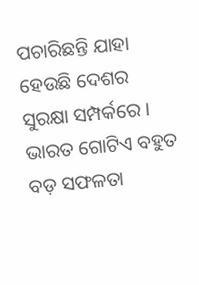ପଚାରିଛନ୍ତି ଯାହା ହେଉଛି ଦେଶର ସୁରକ୍ଷା ସମ୍ପର୍କରେ । ଭାରତ ଗୋଟିଏ ବହୁତ ବଡ଼ ସଫଳତା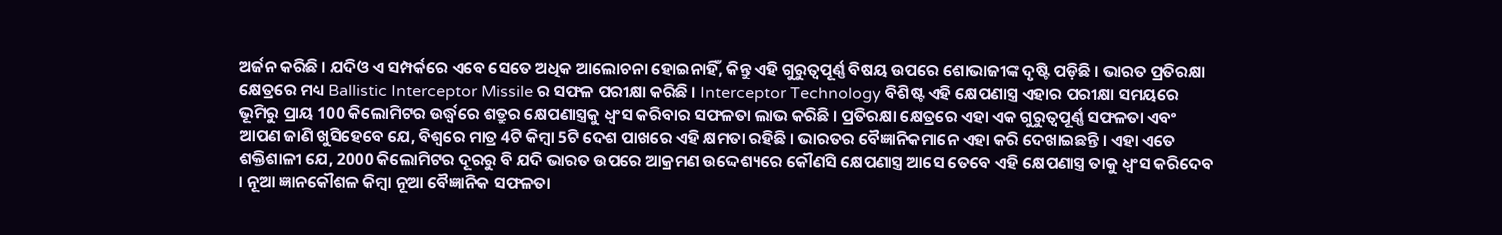ଅର୍ଜନ କରିଛି । ଯଦିଓ ଏ ସମ୍ପର୍କରେ ଏବେ ସେତେ ଅଧିକ ଆଲୋଚନା ହୋଇନାହିଁ, କିନ୍ତୁ ଏହି ଗୁରୁତ୍ୱପୂର୍ଣ୍ଣ ବିଷୟ ଉପରେ ଶୋଭାଜୀଙ୍କ ଦୃଷ୍ଟି ପଡ଼ିଛି । ଭାରତ ପ୍ରତିରକ୍ଷା କ୍ଷେତ୍ରରେ ମଧ୍ୟ Ballistic Interceptor Missile ର ସଫଳ ପରୀକ୍ଷା କରିଛି । Interceptor Technology ବିଶିଷ୍ଟ ଏହି କ୍ଷେପଣାସ୍ତ୍ର ଏହାର ପରୀକ୍ଷା ସମୟରେ ଭୂମିରୁ ପ୍ରାୟ 100 କିଲୋମିଟର ଉର୍ଦ୍ଧ୍ଵରେ ଶତ୍ରୁର କ୍ଷେପଣାସ୍ତ୍ରକୁ ଧ୍ୱଂସ କରିବାର ସଫଳତା ଲାଭ କରିଛି । ପ୍ରତିରକ୍ଷା କ୍ଷେତ୍ରରେ ଏହା ଏକ ଗୁରୁତ୍ୱପୂର୍ଣ୍ଣ ସଫଳତା ଏବଂ ଆପଣ ଜାଣି ଖୁସିହେବେ ଯେ, ବିଶ୍ୱରେ ମାତ୍ର 4ଟି କିମ୍ବା 5ଟି ଦେଶ ପାଖରେ ଏହି କ୍ଷମତା ରହିଛି । ଭାରତର ବୈଜ୍ଞାନିକମାନେ ଏହା କରି ଦେଖାଇଛନ୍ତି । ଏହା ଏତେ ଶକ୍ତିଶାଳୀ ଯେ, 2000 କିଲୋମିଟର ଦୂରରୁ ବି ଯଦି ଭାରତ ଉପରେ ଆକ୍ରମଣ ଉଦ୍ଦେଶ୍ୟରେ କୌଣସି କ୍ଷେପଣାସ୍ତ୍ର ଆସେ ତେବେ ଏହି କ୍ଷେପଣାସ୍ତ୍ର ତାକୁ ଧ୍ୱଂସ କରିଦେବ । ନୂଆ ଜ୍ଞାନକୌଶଳ କିମ୍ବା ନୂଆ ବୈଜ୍ଞାନିକ ସଫଳତା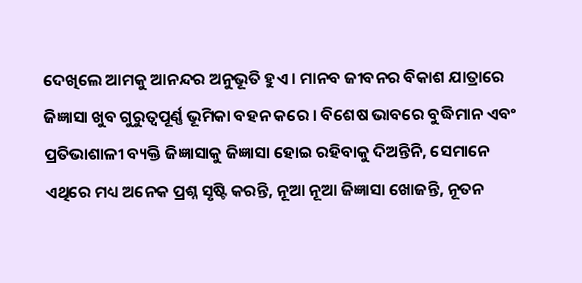ଦେଖିଲେ ଆମକୁ ଆନନ୍ଦର ଅନୁଭୂତି ହୁଏ । ମାନବ ଜୀବନର ବିକାଶ ଯାତ୍ରାରେ ଜିଜ୍ଞାସା ଖୁବ ଗୁରୁତ୍ୱପୂର୍ଣ୍ଣ ଭୂମିକା ବହନ କରେ । ବିଶେଷ ଭାବରେ ବୁଦ୍ଧିମାନ ଏବଂ ପ୍ରତିଭାଶାଳୀ ବ୍ୟକ୍ତି ଜିଜ୍ଞାସାକୁ ଜିଜ୍ଞାସା ହୋଇ ରହିବାକୁ ଦିଅନ୍ତିନି, ସେମାନେ ଏଥିରେ ମଧ୍ୟ ଅନେକ ପ୍ରଶ୍ନ ସୃଷ୍ଟି କରନ୍ତି, ନୂଆ ନୂଆ ଜିଜ୍ଞାସା ଖୋଜନ୍ତି, ନୂତନ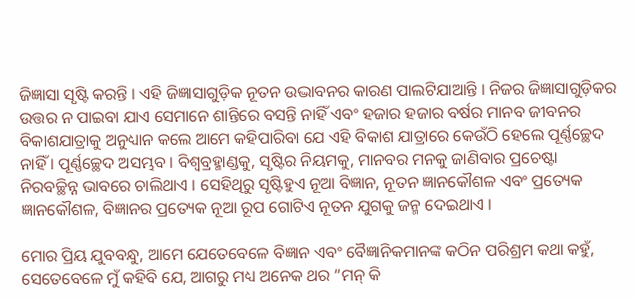ଜିଜ୍ଞାସା ସୃଷ୍ଟି କରନ୍ତି । ଏହି ଜିଜ୍ଞାସାଗୁଡ଼ିକ ନୂତନ ଉଦ୍ଭାବନର କାରଣ ପାଲଟିଯାଆନ୍ତି । ନିଜର ଜିଜ୍ଞାସାଗୁଡ଼ିକର ଉତ୍ତର ନ ପାଇବା ଯାଏ ସେମାନେ ଶାନ୍ତିରେ ବସନ୍ତି ନାହିଁ ଏବଂ ହଜାର ହଜାର ବର୍ଷର ମାନବ ଜୀବନର ବିକାଶଯାତ୍ରାକୁ ଅନୁଧ୍ୟାନ କଲେ ଆମେ କହିପାରିବା ଯେ ଏହି ବିକାଶ ଯାତ୍ରାରେ କେଉଁଠି ହେଲେ ପୂର୍ଣ୍ଣଚ୍ଛେଦ ନାହିଁ । ପୂର୍ଣ୍ଣଚ୍ଛେଦ ଅସମ୍ଭବ । ବିଶ୍ୱବ୍ରହ୍ମାଣ୍ଡକୁ, ସୃଷ୍ଟିର ନିୟମକୁ, ମାନବର ମନକୁ ଜାଣିବାର ପ୍ରଚେଷ୍ଟା ନିରବଚ୍ଛିନ୍ନ ଭାବରେ ଚାଲିଥାଏ । ସେହିଥିରୁ ସୃଷ୍ଟିହୁଏ ନୂଆ ବିଜ୍ଞାନ, ନୂତନ ଜ୍ଞାନକୌଶଳ ଏବଂ ପ୍ରତ୍ୟେକ ଜ୍ଞାନକୌଶଳ, ବିଜ୍ଞାନର ପ୍ରତ୍ୟେକ ନୂଆ ରୂପ ଗୋଟିଏ ନୂତନ ଯୁଗକୁ ଜନ୍ମ ଦେଇଥାଏ ।

ମୋର ପ୍ରିୟ ଯୁବବନ୍ଧୁ, ଆମେ ଯେତେବେଳେ ବିଜ୍ଞାନ ଏବଂ ବୈଜ୍ଞାନିକମାନଙ୍କ କଠିନ ପରିଶ୍ରମ କଥା କହୁଁ, ସେତେବେଳେ ମୁଁ କହିବି ଯେ, ଆଗରୁ ମଧ୍ୟ ଅନେକ ଥର “ମନ୍ କି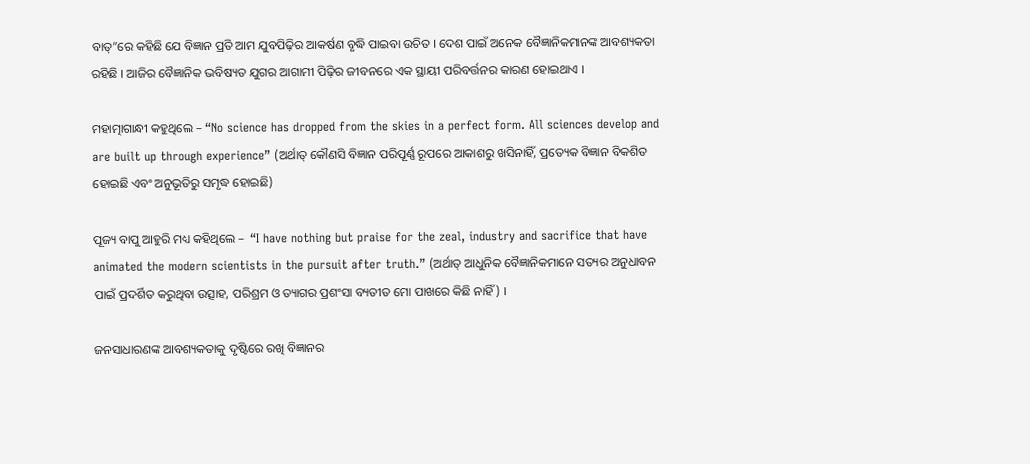ବାତ୍”ରେ କହିଛି ଯେ ବିଜ୍ଞାନ ପ୍ରତି ଆମ ଯୁବପିଢ଼ିର ଆକର୍ଷଣ ବୃଦ୍ଧି ପାଇବା ଉଚିତ । ଦେଶ ପାଇଁ ଅନେକ ବୈଜ୍ଞାନିକମାନଙ୍କ ଆବଶ୍ୟକତା ରହିଛି । ଆଜିର ବୈଜ୍ଞାନିକ ଭବିଷ୍ୟତ ଯୁଗର ଆଗାମୀ ପିଢ଼ିର ଜୀବନରେ ଏକ ସ୍ଥାୟୀ ପରିବର୍ତ୍ତନର କାରଣ ହୋଇଥାଏ ।

ମହାତ୍ମାଗାନ୍ଧୀ କହୁଥିଲେ – “No science has dropped from the skies in a perfect form. All sciences develop and are built up through experience” (ଅର୍ଥାତ୍ କୌଣସି ବିଜ୍ଞାନ ପରିପୂର୍ଣ୍ଣ ରୂପରେ ଆକାଶରୁ ଖସିନାହିଁ, ପ୍ରତ୍ୟେକ ବିଜ୍ଞାନ ବିକଶିତ ହୋଇଛି ଏବଂ ଅନୁଭୂତିରୁ ସମୃଦ୍ଧ ହୋଇଛି)

ପୂଜ୍ୟ ବାପୁ ଆହୁରି ମଧ୍ୟ କହିଥିଲେ –  “I have nothing but praise for the zeal, industry and sacrifice that have animated the modern scientists in the pursuit after truth.” (ଅର୍ଥାତ୍ ଆଧୁନିକ ବୈଜ୍ଞାନିକମାନେ ସତ୍ୟର ଅନୁଧାବନ ପାଇଁ ପ୍ରଦର୍ଶିତ କରୁଥିବା ଉତ୍ସାହ, ପରିଶ୍ରମ ଓ ତ୍ୟାଗର ପ୍ରଶଂସା ବ୍ୟତୀତ ମୋ ପାଖରେ କିଛି ନାହିଁ) ।

ଜନସାଧାରଣଙ୍କ ଆବଶ୍ୟକତାକୁ ଦୃଷ୍ଟିରେ ରଖି ବିଜ୍ଞାନର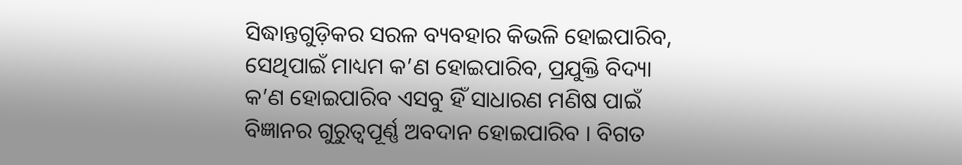ସିଦ୍ଧାନ୍ତଗୁଡ଼ିକର ସରଳ ବ୍ୟବହାର କିଭଳି ହୋଇପାରିବ, ସେଥିପାଇଁ ମାଧ୍ୟମ କ’ଣ ହୋଇପାରିବ, ପ୍ରଯୁକ୍ତି ବିଦ୍ୟା କ’ଣ ହୋଇପାରିବ ଏସବୁ ହିଁ ସାଧାରଣ ମଣିଷ ପାଇଁ ବିଜ୍ଞାନର ଗୁରୁତ୍ୱପୂର୍ଣ୍ଣ ଅବଦାନ ହୋଇପାରିବ । ବିଗତ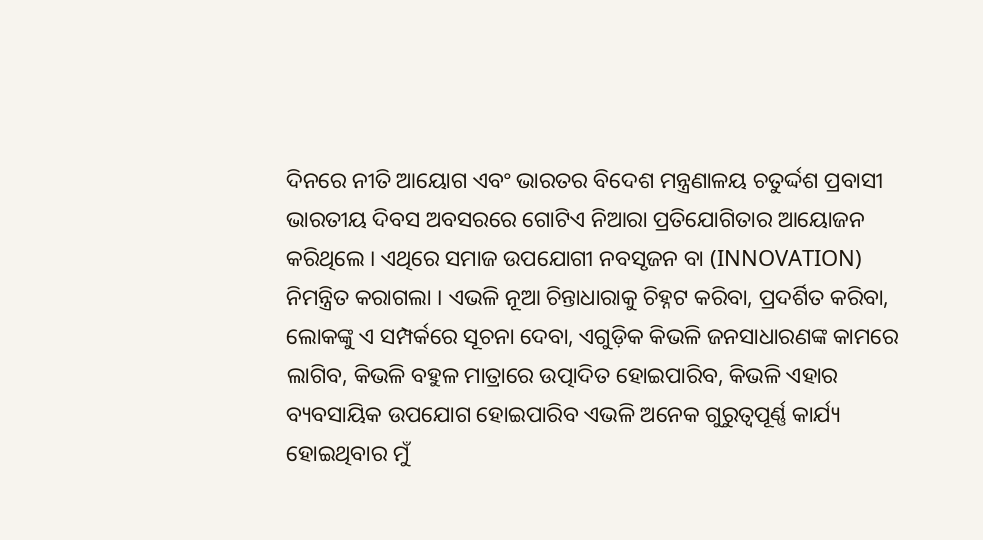ଦିନରେ ନୀତି ଆୟୋଗ ଏବଂ ଭାରତର ବିଦେଶ ମନ୍ତ୍ରଣାଳୟ ଚତୁର୍ଦ୍ଦଶ ପ୍ରବାସୀ ଭାରତୀୟ ଦିବସ ଅବସରରେ ଗୋଟିଏ ନିଆରା ପ୍ରତିଯୋଗିତାର ଆୟୋଜନ କରିଥିଲେ । ଏଥିରେ ସମାଜ ଉପଯୋଗୀ ନବସୃଜନ ବା (INNOVATION) ନିମନ୍ତ୍ରିତ କରାଗଲା । ଏଭଳି ନୂଆ ଚିନ୍ତାଧାରାକୁ ଚିହ୍ନଟ କରିବା, ପ୍ରଦର୍ଶିତ କରିବା, ଲୋକଙ୍କୁ ଏ ସମ୍ପର୍କରେ ସୂଚନା ଦେବା, ଏଗୁଡ଼ିକ କିଭଳି ଜନସାଧାରଣଙ୍କ କାମରେ ଲାଗିବ, କିଭଳି ବହୁଳ ମାତ୍ରାରେ ଉତ୍ପାଦିତ ହୋଇପାରିବ, କିଭଳି ଏହାର ବ୍ୟବସାୟିକ ଉପଯୋଗ ହୋଇପାରିବ ଏଭଳି ଅନେକ ଗୁରୁତ୍ୱପୂର୍ଣ୍ଣ କାର୍ଯ୍ୟ ହୋଇଥିବାର ମୁଁ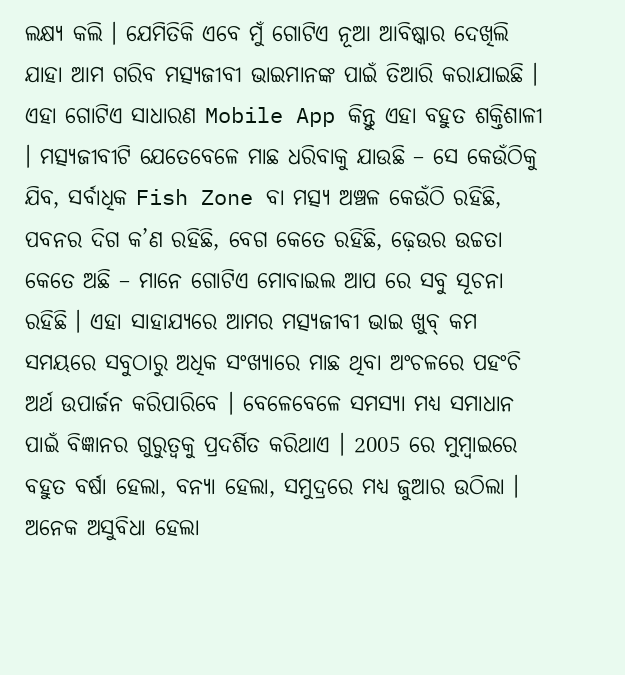ଲକ୍ଷ୍ୟ କଲି । ଯେମିତିକି ଏବେ ମୁଁ ଗୋଟିଏ ନୂଆ ଆବିଷ୍କାର ଦେଖିଲି ଯାହା ଆମ ଗରିବ ମତ୍ସ୍ୟଜୀବୀ ଭାଇମାନଙ୍କ ପାଇଁ ତିଆରି କରାଯାଇଛି । ଏହା ଗୋଟିଏ ସାଧାରଣ Mobile App କିନ୍ତୁ ଏହା ବହୁତ ଶକ୍ତିଶାଳୀ । ମତ୍ସ୍ୟଜୀବୀଟି ଯେତେବେଳେ ମାଛ ଧରିବାକୁ ଯାଉଛି – ସେ କେଉଁଠିକୁ ଯିବ, ସର୍ବାଧିକ Fish Zone ବା ମତ୍ସ୍ୟ ଅଞ୍ଚଳ କେଉଁଠି ରହିଛି, ପବନର ଦିଗ କ’ଣ ରହିଛି, ବେଗ କେତେ ରହିଛି, ଢ଼େଉର ଉଚ୍ଚତା କେତେ ଅଛି – ମାନେ ଗୋଟିଏ ମୋବାଇଲ ଆପ ରେ ସବୁ ସୂଚନା ରହିଛି । ଏହା ସାହାଯ୍ୟରେ ଆମର ମତ୍ସ୍ୟଜୀବୀ ଭାଇ ଖୁବ୍ କମ ସମୟରେ ସବୁଠାରୁ ଅଧିକ ସଂଖ୍ୟାରେ ମାଛ ଥିବା ଅଂଚଳରେ ପହଂଚି ଅର୍ଥ ଉପାର୍ଜନ କରିପାରିବେ । ବେଳେବେଳେ ସମସ୍ୟା ମଧ୍ୟ ସମାଧାନ ପାଇଁ ବିଜ୍ଞାନର ଗୁରୁତ୍ୱକୁ ପ୍ରଦର୍ଶିତ କରିଥାଏ । 2005 ରେ ମୁମ୍ବାଇରେ ବହୁତ ବର୍ଷା ହେଲା, ବନ୍ୟା ହେଲା, ସମୁଦ୍ରରେ ମଧ୍ୟ ଜୁଆର ଉଠିଲା । ଅନେକ ଅସୁବିଧା ହେଲା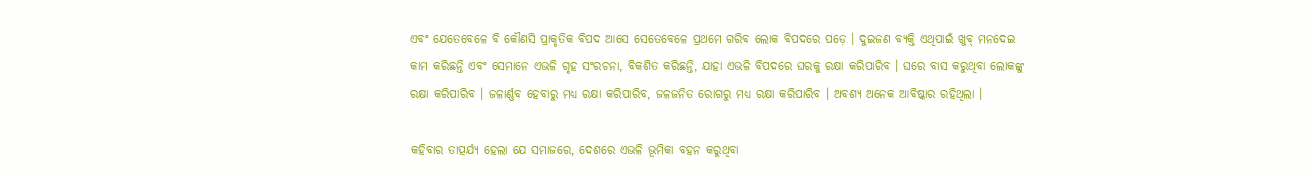ଏବଂ ଯେତେବେଳେ ବି କୌଣସି ପ୍ରାକୃତିକ ବିପଦ ଆସେ ସେତେବେଳେ ପ୍ରଥମେ ଗରିବ ଲୋକ ବିପଦରେ ପଡ଼େ । ଦୁଇଜଣ ବ୍ୟକ୍ତି ଏଥିପାଇଁ ଖୁବ୍ ମନଦେଇ କାମ କରିଛନ୍ତି ଏବଂ ସେମାନେ ଏଭଳି ଗୃହ ସଂରଚନା, ବିକଶିତ କରିଛନ୍ତି, ଯାହା ଏଭଳି ବିପଦରେ ଘରକୁ ରକ୍ଷା କରିପାରିବ । ଘରେ ବାସ କରୁଥିବା ଲୋକଙ୍କୁ ରକ୍ଷା କରିପାରିବ । ଜଳାର୍ଣ୍ଣବ ହେବାରୁ ମଧ୍ୟ ରକ୍ଷା କରିପାରିବ, ଜଳଜନିତ ରୋଗରୁ ମଧ୍ୟ ରକ୍ଷା କରିପାରିବ । ଅବଶ୍ୟ ଅନେକ ଆବିଷ୍କାର ରହିଥିଲା ।

କହିବାର ତାତ୍ପର୍ଯ୍ୟ ହେଲା ଯେ ସମାଜରେ, ଦେଶରେ ଏଭଳି ଭୂମିକା ବହନ କରୁଥିବା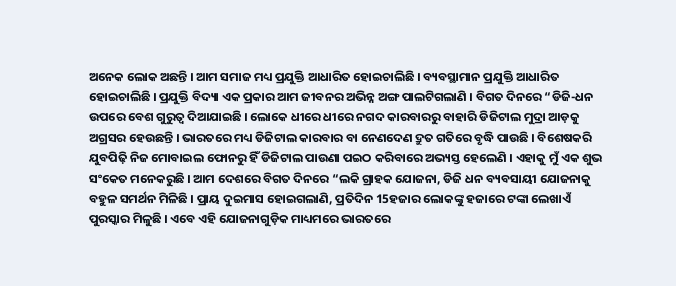ଅନେକ ଲୋକ ଅଛନ୍ତି । ଆମ ସମାଜ ମଧ୍ୟ ପ୍ରଯୁକ୍ତି ଆଧାରିତ ହୋଇଚାଲିଛି । ବ୍ୟବସ୍ଥାମାନ ପ୍ରଯୁକ୍ତି ଆଧାରିତ ହୋଇଚାଲିଛି । ପ୍ରଯୁକ୍ତି ବିଦ୍ୟା ଏକ ପ୍ରକାର ଆମ ଜୀବନର ଅଭିନ୍ନ ଅଙ୍ଗ ପାଲଟିଗଲାଣି । ବିଗତ ଦିନରେ “ଡିଜି-ଧନ ଉପରେ ବେଶ ଗୁରୁତ୍ୱ ଦିଆଯାଇଛି । ଲୋକେ ଧୀରେ ଧୀରେ ନଗଦ କାରବାରରୁ ବାହାରି ଡିଜିଟାଲ ମୁଦ୍ରା ଆଡ଼କୁ ଅଗ୍ରସର ହେଉଛନ୍ତି । ଭାରତରେ ମଧ୍ୟ ଡିଜିଟାଲ କାରବାର ବା ନେଣଦେଣ ଦ୍ରୁତ ଗତିରେ ବୃଦ୍ଧି ପାଉଛି । ବିଶେଷକରି ଯୁବପିଢ଼ି ନିଜ ମୋବାଇଲ ଫୋନରୁ ହିଁ ଡିଜିଟାଲ ପାଉଣା ପଇଠ କରିବାରେ ଅଭ୍ୟସ୍ତ ହେଲେଣି । ଏହାକୁ ମୁଁ ଏକ ଶୁଭ ସଂକେତ ମନେକରୁଛି । ଆମ ଦେଶରେ ବିଗତ ଦିନରେ “ଲକି ଗ୍ରାହକ ଯୋଜନା, ଡିଜି ଧନ ବ୍ୟବସାୟୀ ଯୋଜନାକୁ ବହୁଳ ସମର୍ଥନ ମିଳିଛି । ପ୍ରାୟ ଦୁଇମାସ ହୋଇଗଲାଣି, ପ୍ରତିଦିନ 15ହଜାର ଲୋକଙ୍କୁ ହଜାରେ ଟଙ୍କା ଲେଖାଏଁ ପୁରସ୍କାର ମିଳୁଛି । ଏବେ ଏହି ଯୋଜନାଗୁଡ଼ିକ ମାଧ୍ୟମରେ ଭାରତରେ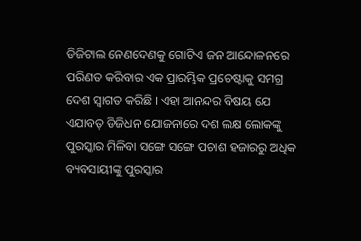ଡିଜିଟାଲ ନେଣଦେଣକୁ ଗୋଟିଏ ଜନ ଆନ୍ଦୋଳନରେ ପରିଣତ କରିବାର ଏକ ପ୍ରାରମ୍ଭିକ ପ୍ରଚେଷ୍ଟାକୁ ସମଗ୍ର ଦେଶ ସ୍ୱାଗତ କରିଛି । ଏହା ଆନନ୍ଦର ବିଷୟ ଯେ ଏଯାବତ୍ ଡିଜିଧନ ଯୋଜନାରେ ଦଶ ଲକ୍ଷ ଲୋକଙ୍କୁ ପୁରସ୍କାର ମିଳିବା ସଙ୍ଗେ ସଙ୍ଗେ ପଚାଶ ହଜାରରୁ ଅଧିକ ବ୍ୟବସାୟୀଙ୍କୁ ପୁରସ୍କାର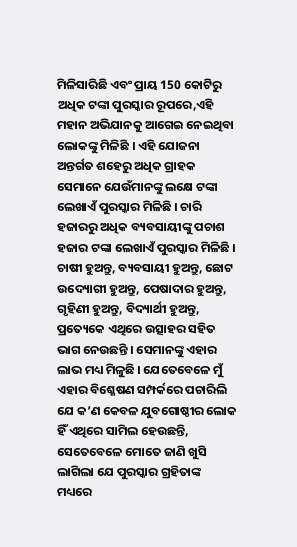ମିଳିସାରିଛି ଏବଂ ପ୍ରାୟ 150 କୋଟିରୁ ଅଧିକ ଟଙ୍କା ପୁରସ୍କାର ରୂପରେ,ଏହି ମହାନ ଅଭିଯାନକୁ ଆଗେଇ ନେଇଥିବା ଲୋକଙ୍କୁ ମିଳିଛି । ଏହି ଯୋଜନା ଅନ୍ତର୍ଗତ ଶହେରୁ ଅଧିକ ଗ୍ରାହକ ସେମାନେ ଯେଉଁମାନଙ୍କୁ ଲକ୍ଷେ ଟଙ୍କା ଲେଖାଏଁ ପୁରସ୍କାର ମିଳିଛି । ଚାରି ହଜାରରୁ ଅଧିକ ବ୍ୟବସାୟୀଙ୍କୁ ପଚାଶ ହଜାର ଟଙ୍କା ଲେଖାଏଁ ପୁରସ୍କାର ମିଳିଛି । ଚାଷୀ ହୁଅନ୍ତୁ, ବ୍ୟବସାୟୀ ହୁଅନ୍ତୁ, ଛୋଟ ଉଦ୍ୟୋଗୀ ହୁଅନ୍ତୁ, ପେଷାଦାର ହୁଅନ୍ତୁ, ଗୃହିଣୀ ହୁଅନ୍ତୁ, ବିଦ୍ୟାର୍ଥୀ ହୁଅନ୍ତୁ, ପ୍ରତ୍ୟେକେ ଏଥିରେ ଉତ୍ସାହର ସହିତ ଭାଗ ନେଉଛନ୍ତି । ସେମାନଙ୍କୁ ଏହାର ଲାଭ ମଧ୍ୟ ମିଳୁଛି । ଯେତେବେଳେ ମୁଁ ଏହାର ବିଶ୍ଳେଷଣ ସମ୍ପର୍କରେ ପଚାରିଲି ଯେ କ’ଣ କେବଳ ଯୁବଗୋଷ୍ଠୀର ଲୋକ ହିଁ ଏଥିରେ ସାମିଲ ହେଉଛନ୍ତି, ସେତେବେଳେ ମୋତେ ଜାଣି ଖୁସି ଲାଗିଲା ଯେ ପୁରସ୍କାର ଗ୍ରହିତାଙ୍କ ମଧ୍ୟରେ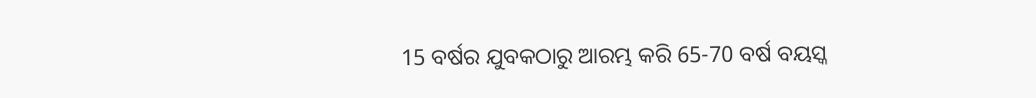15 ବର୍ଷର ଯୁବକଠାରୁ ଆରମ୍ଭ କରି 65-70 ବର୍ଷ ବୟସ୍କ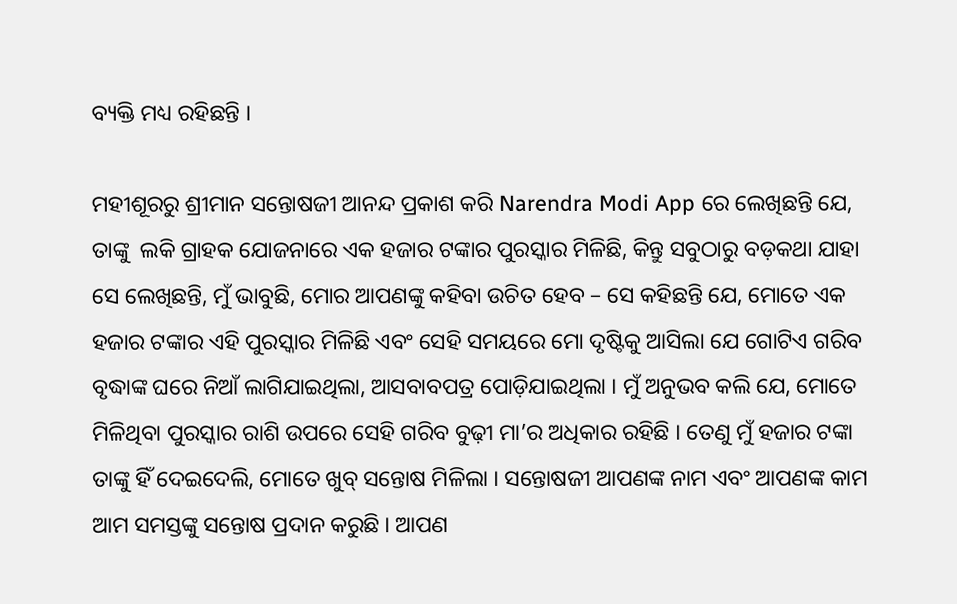ବ୍ୟକ୍ତି ମଧ୍ୟ ରହିଛନ୍ତି ।

ମହୀଶୂରରୁ ଶ୍ରୀମାନ ସନ୍ତୋଷଜୀ ଆନନ୍ଦ ପ୍ରକାଶ କରି Narendra Modi App ରେ ଲେଖିଛନ୍ତି ଯେ, ତାଙ୍କୁ  ଲକି ଗ୍ରାହକ ଯୋଜନାରେ ଏକ ହଜାର ଟଙ୍କାର ପୁରସ୍କାର ମିଳିଛି, କିନ୍ତୁ ସବୁଠାରୁ ବଡ଼କଥା ଯାହା ସେ ଲେଖିଛନ୍ତି, ମୁଁ ଭାବୁଛି, ମୋର ଆପଣଙ୍କୁ କହିବା ଉଚିତ ହେବ – ସେ କହିଛନ୍ତି ଯେ, ମୋତେ ଏକ ହଜାର ଟଙ୍କାର ଏହି ପୁରସ୍କାର ମିଳିଛି ଏବଂ ସେହି ସମୟରେ ମୋ ଦୃଷ୍ଟିକୁ ଆସିଲା ଯେ ଗୋଟିଏ ଗରିବ ବୃଦ୍ଧାଙ୍କ ଘରେ ନିଆଁ ଲାଗିଯାଇଥିଲା, ଆସବାବପତ୍ର ପୋଡ଼ିଯାଇଥିଲା । ମୁଁ ଅନୁଭବ କଲି ଯେ, ମୋତେ ମିଳିଥିବା ପୁରସ୍କାର ରାଶି ଉପରେ ସେହି ଗରିବ ବୁଢ଼ୀ ମା’ର ଅଧିକାର ରହିଛି । ତେଣୁ ମୁଁ ହଜାର ଟଙ୍କା ତାଙ୍କୁ ହିଁ ଦେଇଦେଲି, ମୋତେ ଖୁବ୍ ସନ୍ତୋଷ ମିଳିଲା । ସନ୍ତୋଷଜୀ ଆପଣଙ୍କ ନାମ ଏବଂ ଆପଣଙ୍କ କାମ ଆମ ସମସ୍ତଙ୍କୁ ସନ୍ତୋଷ ପ୍ରଦାନ କରୁଛି । ଆପଣ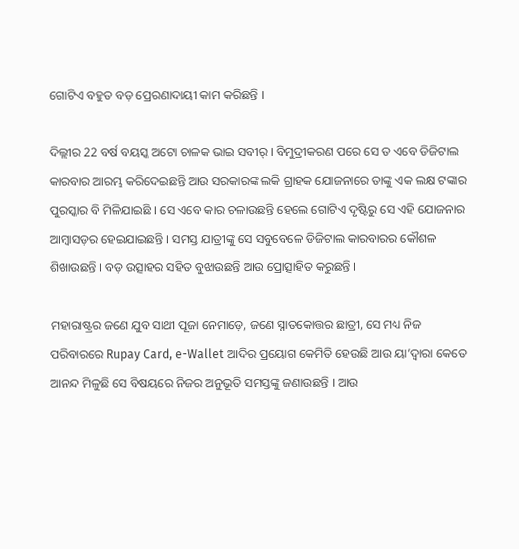ଗୋଟିଏ ବହୁତ ବଡ଼ ପ୍ରେରଣାଦାୟୀ କାମ କରିଛନ୍ତି ।

ଦିଲ୍ଲୀର 22 ବର୍ଷ ବୟସ୍କ ଅଟୋ ଚାଳକ ଭାଇ ସବୀର୍ । ବିମୁଦ୍ରୀକରଣ ପରେ ସେ ତ ଏବେ ଡିଜିଟାଲ କାରବାର ଆରମ୍ଭ କରିଦେଇଛନ୍ତି ଆଉ ସରକାରଙ୍କ ଲକି ଗ୍ରାହକ ଯୋଜନାରେ ତାଙ୍କୁ ଏକ ଲକ୍ଷ ଟଙ୍କାର ପୁରସ୍କାର ବି ମିଳିଯାଇଛି । ସେ ଏବେ କାର ଚଳାଉଛନ୍ତି ହେଲେ ଗୋଟିଏ ଦୃଷ୍ଟିରୁ ସେ ଏହି ଯୋଜନାର ଆମ୍ବାସଡ଼ର ହେଇଯାଇଛନ୍ତି । ସମସ୍ତ ଯାତ୍ରୀଙ୍କୁ ସେ ସବୁବେଳେ ଡିଜିଟାଲ କାରବାରର କୌଶଳ ଶିଖାଉଛନ୍ତି । ବଡ଼ ଉତ୍ସାହର ସହିତ ବୁଝାଉଛନ୍ତି ଆଉ ପ୍ରୋତ୍ସାହିତ କରୁଛନ୍ତି ।

ମହାରାଷ୍ଟ୍ରର ଜଣେ ଯୁବ ସାଥୀ ପୂଜା ନେମାଡ଼େ, ଜଣେ ସ୍ନାତକୋତ୍ତର ଛାତ୍ରୀ, ସେ ମଧ୍ୟ ନିଜ ପରିବାରରେ Rupay Card, e-Wallet ଆଦିର ପ୍ରୟୋଗ କେମିତି ହେଉଛି ଆଉ ୟା’ଦ୍ୱାରା କେତେ ଆନନ୍ଦ ମିଳୁଛି ସେ ବିଷୟରେ ନିଜର ଅନୁଭୂତି ସମସ୍ତଙ୍କୁ ଜଣାଉଛନ୍ତି । ଆଉ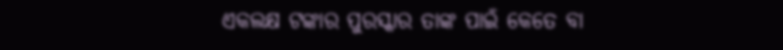ଏକଲକ୍ଷ ଟଙ୍କାର ପୁରସ୍କାର ତାଙ୍କ ପାଇଁ କେତେ ବା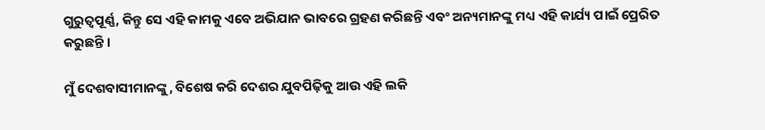ଗୁରୁତ୍ୱପୂର୍ଣ୍ଣ, କିନ୍ତୁ ସେ ଏହି କାମକୁ ଏବେ ଅଭିଯାନ ଭାବରେ ଗ୍ରହଣ କରିଛନ୍ତି ଏବଂ ଅନ୍ୟମାନଙ୍କୁ ମଧ୍ୟ ଏହି କାର୍ଯ୍ୟ ପାଇଁ ପ୍ରେରିତ କରୁଛନ୍ତି ।

ମୁଁ ଦେଶବାସୀମାନଙ୍କୁ, ବିଶେଷ କରି ଦେଶର ଯୁବପିଢ଼ିକୁ ଆଉ ଏହି ଲକି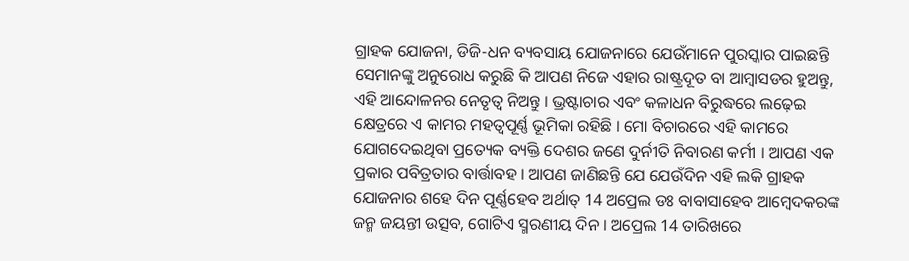ଗ୍ରାହକ ଯୋଜନା, ଡିଜି-ଧନ ବ୍ୟବସାୟ ଯୋଜନାରେ ଯେଉଁମାନେ ପୁରସ୍କାର ପାଇଛନ୍ତି ସେମାନଙ୍କୁ ଅନୁରୋଧ କରୁଛି କି ଆପଣ ନିଜେ ଏହାର ରାଷ୍ଟ୍ରଦୂତ ବା ଆମ୍ବାସଡର ହୁଅନ୍ତୁ, ଏହି ଆନ୍ଦୋଳନର ନେତୃତ୍ୱ ନିଅନ୍ତୁ । ଭ୍ରଷ୍ଟାଚାର ଏବଂ କଳାଧନ ବିରୁଦ୍ଧରେ ଲଢ଼େଇ କ୍ଷେତ୍ରରେ ଏ କାମର ମହତ୍ୱପୂର୍ଣ୍ଣ ଭୂମିକା ରହିଛି । ମୋ ବିଚାରରେ ଏହି କାମରେ ଯୋଗଦେଇଥିବା ପ୍ରତ୍ୟେକ ବ୍ୟକ୍ତି ଦେଶର ଜଣେ ଦୁର୍ନୀତି ନିବାରଣ କର୍ମୀ । ଆପଣ ଏକ ପ୍ରକାର ପବିତ୍ରତାର ବାର୍ତ୍ତାବହ । ଆପଣ ଜାଣିଛନ୍ତି ଯେ ଯେଉଁଦିନ ଏହି ଲକି ଗ୍ରାହକ ଯୋଜନାର ଶହେ ଦିନ ପୂର୍ଣ୍ଣହେବ ଅର୍ଥାତ୍ 14 ଅପ୍ରେଲ ଡଃ ବାବାସାହେବ ଆମ୍ବେଦକରଙ୍କ ଜନ୍ମ ଜୟନ୍ତୀ ଉତ୍ସବ, ଗୋଟିଏ ସ୍ମରଣୀୟ ଦିନ । ଅପ୍ରେଲ 14 ତାରିଖରେ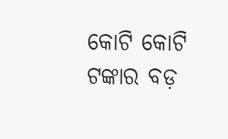କୋଟି କୋଟି ଟଙ୍କାର ବଡ଼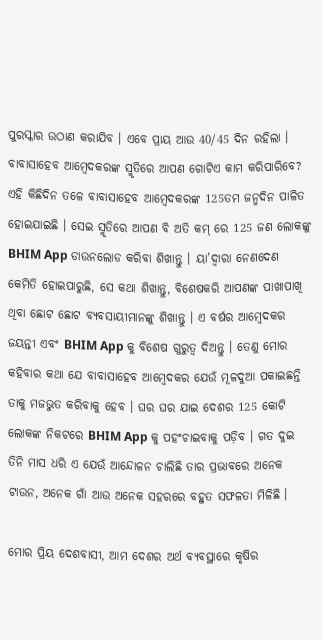ପୁରସ୍କାର ଉଠାଣ କରାଯିବ । ଏବେ ପ୍ରାୟ ଆଉ 40/45 ଦିନ ରହିଲା । ବାବାସାହେବ ଆମ୍ବେଦକରଙ୍କ ସ୍ମୃତିରେ ଆପଣ ଗୋଟିଏ କାମ କରିପାରିବେ? ଏହି କିଛିଦିନ ତଳେ ବାବାସାହେବ ଆମ୍ବେଦକରଙ୍କ 125ତମ ଜନ୍ମଦିନ ପାଳିତ ହୋଇଯାଇଛି । ସେଇ ସ୍ମୃତିରେ ଆପଣ ବି ଅତି କମ୍ ରେ 125 ଜଣ ଲୋକଙ୍କୁ BHIM App ଡାଉନଲୋଡ କରିବା ଶିଖାନ୍ତୁ । ୟା’ଦ୍ୱାରା ନେଣଦେଣ କେମିତି ହୋଇପାରୁଛି, ସେ କଥା ଶିଖାନ୍ତୁ, ବିଶେଷକରି ଆପଣଙ୍କ ପାଖାପାଖି ଥିବା ଛୋଟ ଛୋଟ ବ୍ୟବସାୟୀମାନଙ୍କୁ ଶିଖାନ୍ତୁ । ଏ ବର୍ଷର ଆମ୍ବେଦକର ଜୟନ୍ତୀ ଏବଂ BHIM App କୁ ବିଶେଷ ଗୁରୁତ୍ୱ ଦିଅନ୍ତୁ । ତେଣୁ ମୋର କହିବାର କଥା ଯେ ବାବାସାହେବ ଆମ୍ବେଦକର ଯେଉଁ ମୂଳଦୁଆ ପକାଇଛନ୍ତି ତାକୁ ମଜଭୁତ କରିବାକୁ ହେବ । ଘର ଘର ଯାଇ ଦେଶର 125 କୋଟି ଲୋକଙ୍କ ନିକଟରେ BHIM App କୁ ପହଂଚାଇବାକୁ ପଡ଼ିବ । ଗତ ଦୁଇ ତିନି ମାସ ଧରି ଏ ଯେଉଁ ଆନ୍ଦୋଳନ ଚାଲିଛି ତାର ପ୍ରଭାବରେ ଅନେକ ଟାଉନ, ଅନେକ ଗାଁ ଆଉ ଅନେକ ସହରରେ ବହୁତ ସଫଳତା ମିଳିଛି ।

ମୋର ପ୍ରିୟ ଦେଶବାସୀ, ଆମ ଦେଶର ଅର୍ଥ ବ୍ୟବସ୍ଥାରେ କୃଷିର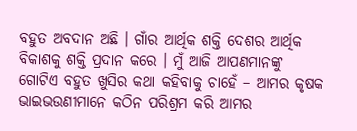ବହୁତ ଅବଦାନ ଅଛି । ଗାଁର ଆର୍ଥିକ ଶକ୍ତି ଦେଶର ଆର୍ଥିକ ବିକାଶକୁ ଶକ୍ତି ପ୍ରଦାନ କରେ । ମୁଁ ଆଜି ଆପଣମାନଙ୍କୁ ଗୋଟିଏ ବହୁତ ଖୁସିର କଥା କହିବାକୁ ଚାହେଁ – ଆମର କୃଷକ ଭାଇଭଉଣୀମାନେ କଠିନ ପରିଶ୍ରମ କରି ଆମର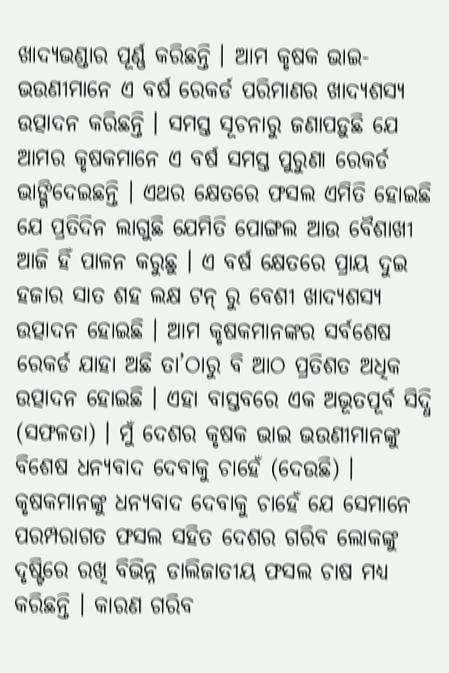ଖାଦ୍ୟଭଣ୍ଡାର ପୂର୍ଣ୍ଣ କରିଛନ୍ତି । ଆମ କୃଷକ ଭାଇ-ଭଉଣୀମାନେ ଏ ବର୍ଷ ରେକର୍ଡ ପରିମାଣର ଖାଦ୍ୟଶସ୍ୟ ଉତ୍ପାଦନ କରିଛନ୍ତି । ସମସ୍ତ ସୂଚନାରୁ ଜଣାପଡ଼ୁଛି ଯେ ଆମର କୃଷକମାନେ ଏ ବର୍ଷ ସମସ୍ତ ପୁରୁଣା ରେକର୍ଡ ଭାଙ୍ଗିଦେଇଛନ୍ତି । ଏଥର କ୍ଷେତରେ ଫସଲ ଏମିତି ହୋଇଛି ଯେ ପ୍ରତିଦିନ ଲାଗୁଛି ଯେମିତି ପୋଙ୍ଗଲ ଆଉ ବୈଶାଖୀ ଆଜି ହିଁ ପାଳନ କରୁଛୁ । ଏ ବର୍ଷ କ୍ଷେତରେ ପ୍ରାୟ ଦୁଇ ହଜାର ସାତ ଶହ ଲକ୍ଷ ଟନ୍ ରୁ ବେଶୀ ଖାଦ୍ୟଶସ୍ୟ ଉତ୍ପାଦନ ହୋଇଛି । ଆମ କୃଷକମାନଙ୍କର ସର୍ବଶେଷ ରେକର୍ଡ ଯାହା ଅଛି ତା’ଠାରୁ ବି ଆଠ ପ୍ରତିଶତ ଅଧିକ ଉତ୍ପାଦନ ହୋଇଛି । ଏହା ବାସ୍ତବରେ ଏକ ଅଭୂତପୂର୍ବ ସିଦ୍ଧି (ସଫଳତା) । ମୁଁ ଦେଶର କୃଷକ ଭାଇ ଭଉଣୀମାନଙ୍କୁ ବିଶେଷ ଧନ୍ୟବାଦ ଦେବାକୁ ଚାହେଁ (ଦେଉଛି) । କୃଷକମାନଙ୍କୁ ଧନ୍ୟବାଦ ଦେବାକୁ ଚାହେଁ ଯେ ସେମାନେ ପରମ୍ପରାଗତ ଫସଲ ସହିତ ଦେଶର ଗରିବ ଲୋକଙ୍କୁ ଦୃଷ୍ଟିରେ ରଖି ବିଭିନ୍ନ ଡାଲିଜାତୀୟ ଫସଲ ଚାଷ ମଧ୍ୟ କରିଛନ୍ତି । କାରଣ ଗରିବ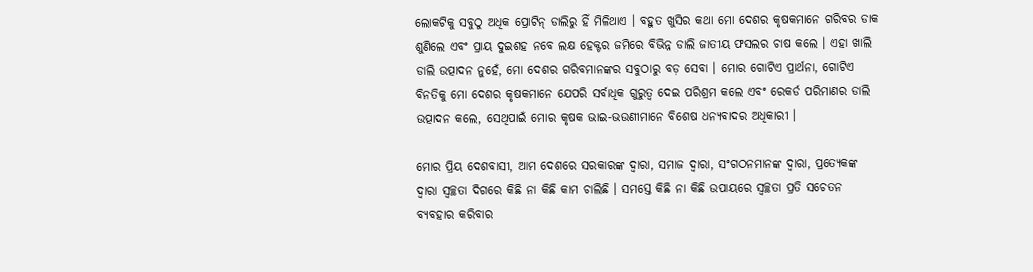ଲୋକଟିକୁ ସବୁଠୁ ଅଧିକ ପ୍ରୋଟିନ୍ ଡାଲିରୁ ହିଁ ମିଳିଥାଏ । ବହୁତ ଖୁସିର କଥା ମୋ ଦେଶର କୃଷକମାନେ ଗରିବର ଡାକ ଶୁଣିଲେ ଏବଂ ପ୍ରାୟ ଦୁଇଶହ ନବେ ଲକ୍ଷ ହେକ୍ଟର ଜମିରେ ବିଭିନ୍ନ ଡାଲି ଜାତୀୟ ଫସଲର ଚାଷ କଲେ । ଏହା ଖାଲି ଡାଲି ଉତ୍ପାଦନ ନୁହେଁ, ମୋ ଦେଶର ଗରିବମାନଙ୍କର ସବୁଠାରୁ ବଡ଼ ସେବା । ମୋର ଗୋଟିଏ ପ୍ରାର୍ଥନା, ଗୋଟିଏ ବିନତିକୁ ମୋ ଦେଶର କୃଷକମାନେ ଯେପରି ସର୍ବାଧିକ ଗୁରୁତ୍ୱ ଦେଇ ପରିଶ୍ରମ କଲେ ଏବଂ ରେକର୍ଡ ପରିମାଣର ଡାଲି ଉତ୍ପାଦନ କଲେ, ସେଥିପାଇଁ ମୋର କୃଷକ ଭାଇ-ଭଉଣୀମାନେ ବିଶେଷ ଧନ୍ୟବାଦର ଅଧିକାରୀ ।

ମୋର ପ୍ରିୟ ଦେଶବାସୀ, ଆମ ଦେଶରେ ସରକାରଙ୍କ ଦ୍ୱାରା, ସମାଜ ଦ୍ୱାରା, ସଂଗଠନମାନଙ୍କ ଦ୍ୱାରା, ପ୍ରତ୍ୟେକଙ୍କ ଦ୍ୱାରା ସ୍ୱଚ୍ଛତା ଦିଗରେ କିଛି ନା କିଛି କାମ ଚାଲିଛି । ସମସ୍ତେ କିଛି ନା କିଛି ଉପାୟରେ ସ୍ୱଚ୍ଛତା ପ୍ରତି ସଚେତନ ବ୍ୟବହାର କରିବାର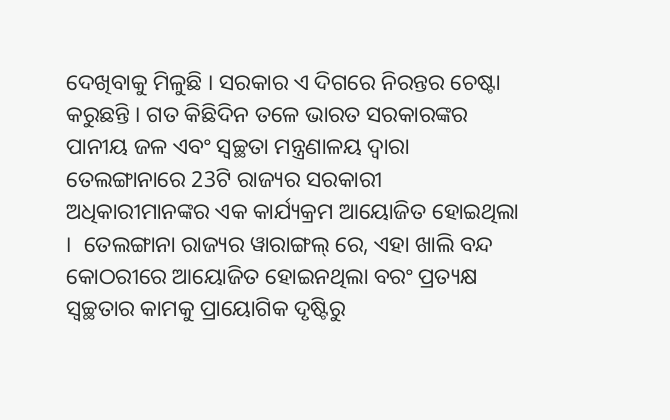ଦେଖିବାକୁ ମିଳୁଛି । ସରକାର ଏ ଦିଗରେ ନିରନ୍ତର ଚେଷ୍ଟା କରୁଛନ୍ତି । ଗତ କିଛିଦିନ ତଳେ ଭାରତ ସରକାରଙ୍କର ପାନୀୟ ଜଳ ଏବଂ ସ୍ୱଚ୍ଛତା ମନ୍ତ୍ରଣାଳୟ ଦ୍ୱାରା ତେଲଙ୍ଗାନାରେ 23ଟି ରାଜ୍ୟର ସରକାରୀ ଅଧିକାରୀମାନଙ୍କର ଏକ କାର୍ଯ୍ୟକ୍ରମ ଆୟୋଜିତ ହୋଇଥିଲା ।  ତେଲଙ୍ଗାନା ରାଜ୍ୟର ୱାରାଙ୍ଗଲ୍ ରେ, ଏହା ଖାଲି ବନ୍ଦ କୋଠରୀରେ ଆୟୋଜିତ ହୋଇନଥିଲା ବରଂ ପ୍ରତ୍ୟକ୍ଷ ସ୍ୱଚ୍ଛତାର କାମକୁ ପ୍ରାୟୋଗିକ ଦୃଷ୍ଟିରୁ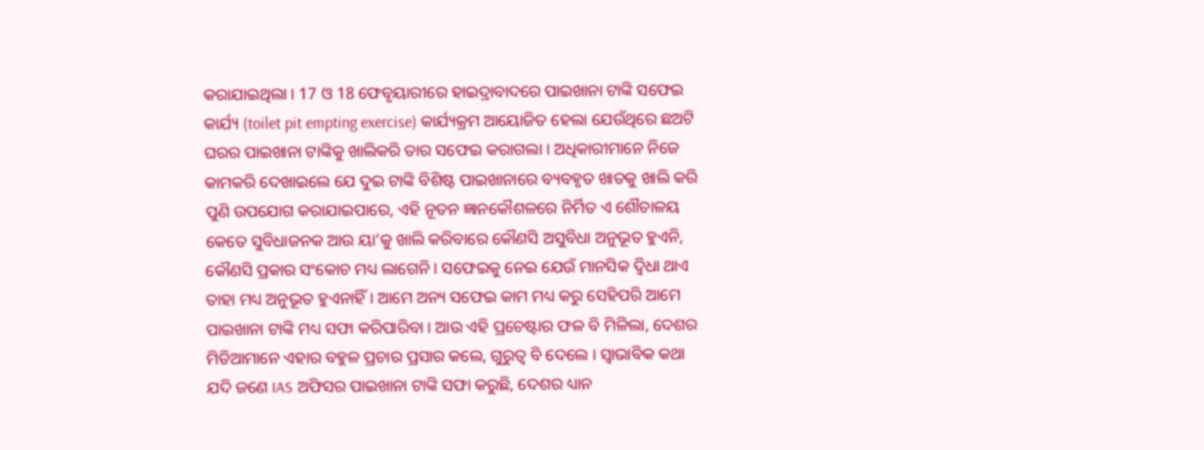କରାଯାଇଥିଲା । 17 ଓ 18 ଫେବୃୟାରୀରେ ହାଇଦ୍ରାବାଦରେ ପାଇଖାନା ଟାଙ୍କି ସଫେଇ କାର୍ଯ୍ୟ (toilet pit empting exercise) କାର୍ଯ୍ୟକ୍ରମ ଆୟୋଜିତ ହେଲା ଯେଉଁଥିରେ ଛଅଟି ଘରର ପାଇଖାନା ଟାଙ୍କିକୁ ଖାଲିକରି ତାର ସଫେଇ କରାଗଲା । ଅଧିକାରୀମାନେ ନିଜେ କାମକରି ଦେଖାଇଲେ ଯେ ଦୁଇ ଟାଙ୍କି ବିଶିଷ୍ଟ ପାଇଖାନାରେ ବ୍ୟବହୃତ ଖାତକୁ ଖାଲି କରି ପୁଣି ଉପଯୋଗ କରାଯାଇପାରେ, ଏହି ନୂତନ ଜ୍ଞାନକୌଶଳରେ ନିର୍ମିତ ଏ ଶୌଚାଳୟ କେତେ ସୁବିଧାଜନକ ଆଉ ୟା’କୁ ଖାଲି କରିବାରେ କୌଣସି ଅସୁବିଧା ଅନୁଭୂତ ହୁଏନି, କୌଣସି ପ୍ରକାର ସଂକୋଚ ମଧ୍ୟ ଲାଗେନି । ସଫେଇକୁ ନେଇ ଯେଉଁ ମାନସିକ ଦ୍ୱିଧା ଥାଏ ତାହା ମଧ୍ୟ ଅନୁଭୂତ ହୁଏନାହିଁ । ଆମେ ଅନ୍ୟ ସଫେଇ କାମ ମଧ୍ୟ କରୁ ସେହିପରି ଆମେ ପାଇଖାନା ଟାଙ୍କି ମଧ୍ୟ ସଫା କରିପାରିବା । ଆଉ ଏହି ପ୍ରଚେଷ୍ଟାର ଫଳ ବି ମିଳିଲା, ଦେଶର ମିଡିଆମାନେ ଏହାର ବହୁଳ ପ୍ରଚାର ପ୍ରସାର କଲେ, ଗୁରୁତ୍ୱ ବି ଦେଲେ । ସ୍ୱାଭାବିକ କଥା ଯଦି ଜଣେ IAS ଅଫିସର ପାଇଖାନା ଟାଙ୍କି ସଫା କରୁଛି, ଦେଶର ଧ୍ୟାନ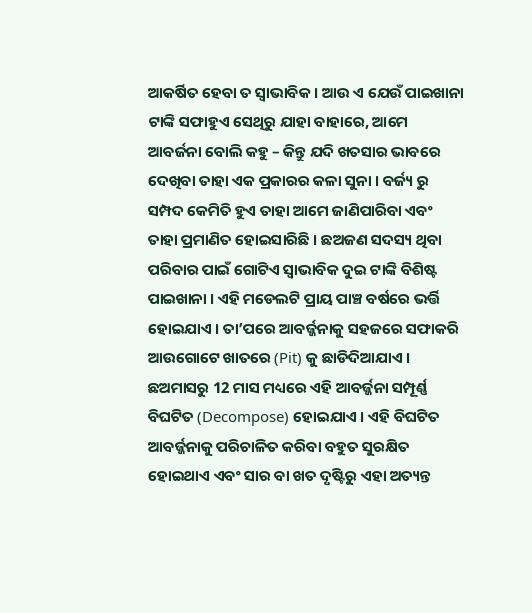ଆକର୍ଷିତ ହେବା ତ ସ୍ୱାଭାବିକ । ଆଉ ଏ ଯେଉଁ ପାଇଖାନା ଟାଙ୍କି ସଫାହୁଏ ସେଥିରୁ ଯାହା ବାହାରେ, ଆମେ ଆବର୍ଜନା ବୋଲି କହୁ – କିନ୍ତୁ ଯଦି ଖତସାର ଭାବରେ ଦେଖିବା ତାହା ଏକ ପ୍ରକାରର କଳା ସୁନା । ବର୍ଜ୍ୟ ରୁ ସମ୍ପଦ କେମିତି ହୁଏ ତାହା ଆମେ ଜାଣିପାରିବା ଏବଂ ତାହା ପ୍ରମାଣିତ ହୋଇସାରିଛି । ଛଅଜଣ ସଦସ୍ୟ ଥିବା ପରିବାର ପାଇଁ ଗୋଟିଏ ସ୍ଵାଭାବିକ ଦୁଇ ଟାଙ୍କି ବିଶିଷ୍ଟ ପାଇଖାନା । ଏହି ମଡେଲଟି ପ୍ରାୟ ପାଞ୍ଚ ବର୍ଷରେ ଭର୍ତ୍ତି ହୋଇଯାଏ । ତା’ପରେ ଆବର୍ଜ୍ଜନାକୁ ସହଜରେ ସଫାକରି ଆଉଗୋଟେ ଖାତରେ (Pit) କୁ ଛାଡିଦିଆଯାଏ । ଛଅମାସରୁ 12 ମାସ ମଧ୍ୟରେ ଏହି ଆବର୍ଜ୍ଜନା ସମ୍ପୂର୍ଣ୍ଣ ବିଘଟିତ (Decompose) ହୋଇଯାଏ । ଏହି ବିଘଟିତ ଆବର୍ଜ୍ଜନାକୁ ପରିଚାଳିତ କରିବା ବହୁତ ସୁରକ୍ଷିତ ହୋଇଥାଏ ଏବଂ ସାର ବା ଖତ ଦୃଷ୍ଟିରୁ ଏହା ଅତ୍ୟନ୍ତ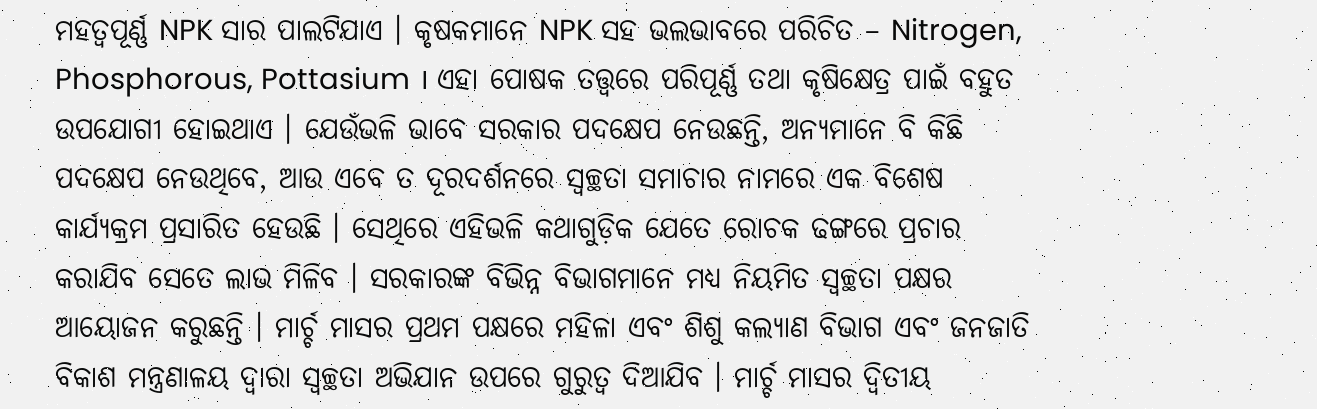ମହତ୍ୱପୂର୍ଣ୍ଣ NPK ସାର ପାଲଟିଯାଏ । କୃଷକମାନେ NPK ସହ ଭଲଭାବରେ ପରିଚିତ – Nitrogen, Phosphorous, Pottasium । ଏହା ପୋଷକ ତତ୍ତ୍ଵରେ ପରିପୂର୍ଣ୍ଣ ତଥା କୃଷିକ୍ଷେତ୍ର ପାଇଁ ବହୁତ ଉପଯୋଗୀ ହୋଇଥାଏ । ଯେଉଁଭଳି ଭାବେ ସରକାର ପଦକ୍ଷେପ ନେଉଛନ୍ତି, ଅନ୍ୟମାନେ ବି କିଛି ପଦକ୍ଷେପ ନେଉଥିବେ, ଆଉ ଏବେ ତ ଦୂରଦର୍ଶନରେ ସ୍ୱଚ୍ଛତା ସମାଚାର ନାମରେ ଏକ ବିଶେଷ କାର୍ଯ୍ୟକ୍ରମ ପ୍ରସାରିତ ହେଉଛି । ସେଥିରେ ଏହିଭଳି କଥାଗୁଡ଼ିକ ଯେତେ ରୋଚକ ଢଙ୍ଗରେ ପ୍ରଚାର କରାଯିବ ସେତେ ଲାଭ ମିଳିବ । ସରକାରଙ୍କ ବିଭିନ୍ନ ବିଭାଗମାନେ ମଧ୍ୟ ନିୟମିତ ସ୍ୱଚ୍ଛତା ପକ୍ଷର ଆୟୋଜନ କରୁଛନ୍ତି । ମାର୍ଚ୍ଚ ମାସର ପ୍ରଥମ ପକ୍ଷରେ ମହିଳା ଏବଂ ଶିଶୁ କଲ୍ୟାଣ ବିଭାଗ ଏବଂ ଜନଜାତି ବିକାଶ ମନ୍ତ୍ରଣାଳୟ ଦ୍ୱାରା ସ୍ୱଚ୍ଛତା ଅଭିଯାନ ଉପରେ ଗୁରୁତ୍ୱ ଦିଆଯିବ । ମାର୍ଚ୍ଚ ମାସର ଦ୍ୱିତୀୟ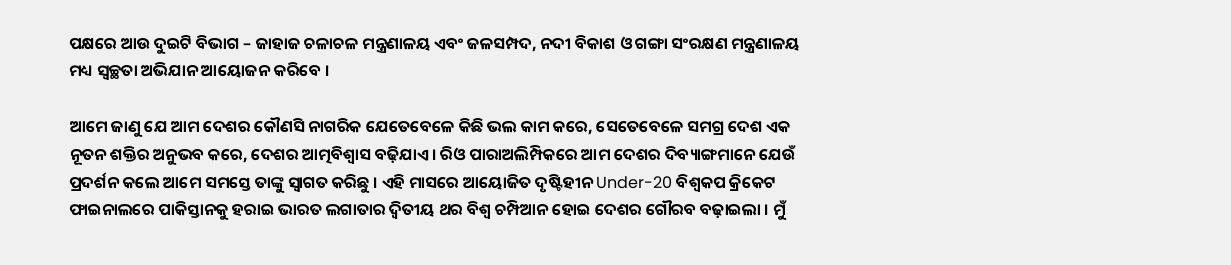ପକ୍ଷରେ ଆଉ ଦୁଇଟି ବିଭାଗ – ଜାହାଜ ଚଳାଚଳ ମନ୍ତ୍ରଣାଳୟ ଏବଂ ଜଳସମ୍ପଦ, ନଦୀ ବିକାଶ ଓ ଗଙ୍ଗା ସଂରକ୍ଷଣ ମନ୍ତ୍ରଣାଳୟ ମଧ୍ୟ ସ୍ୱଚ୍ଛତା ଅଭିଯାନ ଆୟୋଜନ କରିବେ ।

ଆମେ ଜାଣୁ ଯେ ଆମ ଦେଶର କୌଣସି ନାଗରିକ ଯେତେବେଳେ କିଛି ଭଲ କାମ କରେ, ସେତେବେଳେ ସମଗ୍ର ଦେଶ ଏକ ନୂତନ ଶକ୍ତିର ଅନୁଭବ କରେ, ଦେଶର ଆତ୍ମବିଶ୍ୱାସ ବଢ଼ିଯାଏ । ରିଓ ପାରାଅଲିମ୍ପିକରେ ଆମ ଦେଶର ଦିବ୍ୟାଙ୍ଗମାନେ ଯେଉଁ ପ୍ରଦର୍ଶନ କଲେ ଆମେ ସମସ୍ତେ ତାଙ୍କୁ ସ୍ୱାଗତ କରିଛୁ । ଏହି ମାସରେ ଆୟୋଜିତ ଦୃଷ୍ଟିହୀନ Under-20 ବିଶ୍ୱକପ କ୍ରିକେଟ ଫାଇନାଲରେ ପାକିସ୍ତାନକୁ ହରାଇ ଭାରତ ଲଗାତାର ଦ୍ଵିତୀୟ ଥର ବିଶ୍ୱ ଚମ୍ପିଆନ ହୋଇ ଦେଶର ଗୌରବ ବଢ଼ାଇଲା । ମୁଁ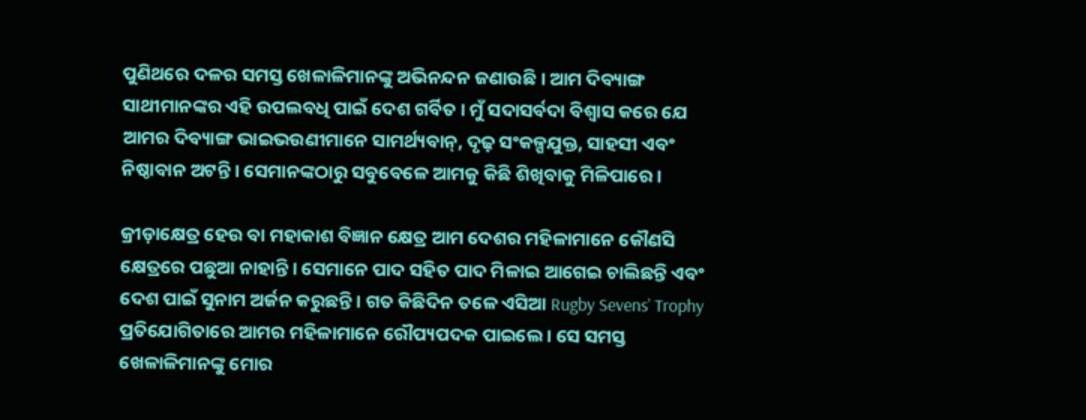ପୁଣିଥରେ ଦଳର ସମସ୍ତ ଖେଳାଳିମାନଙ୍କୁ ଅଭିନନ୍ଦନ ଜଣାଉଛି । ଆମ ଦିବ୍ୟାଙ୍ଗ ସାଥୀମାନଙ୍କର ଏହି ଉପଲବଧି ପାଇଁ ଦେଶ ଗର୍ବିତ । ମୁଁ ସଦାସର୍ବଦା ବିଶ୍ୱାସ କରେ ଯେ ଆମର ଦିବ୍ୟାଙ୍ଗ ଭାଇଭଉଣୀମାନେ ସାମର୍ଥ୍ୟବାନ୍, ଦୃଢ଼ ସଂକଳ୍ପଯୁକ୍ତ, ସାହସୀ ଏବଂ ନିଷ୍ଠାବାନ ଅଟନ୍ତି । ସେମାନଙ୍କଠାରୁ ସବୁବେଳେ ଆମକୁ କିଛି ଶିଖିବାକୁ ମିଳିପାରେ ।

କ୍ରୀଡ଼ାକ୍ଷେତ୍ର ହେଉ ବା ମହାକାଶ ବିଜ୍ଞାନ କ୍ଷେତ୍ର ଆମ ଦେଶର ମହିଳାମାନେ କୌଣସି କ୍ଷେତ୍ରରେ ପଛୁଆ ନାହାନ୍ତି । ସେମାନେ ପାଦ ସହିତ ପାଦ ମିଳାଇ ଆଗେଇ ଚାଲିଛନ୍ତି ଏବଂ ଦେଶ ପାଇଁ ସୁନାମ ଅର୍ଜନ କରୁଛନ୍ତି । ଗତ କିଛିଦିନ ତଳେ ଏସିଆ Rugby Sevens’ Trophy ପ୍ରତିଯୋଗିତାରେ ଆମର ମହିଳାମାନେ ରୌପ୍ୟପଦକ ପାଇଲେ । ସେ ସମସ୍ତ ଖେଳାଳିମାନଙ୍କୁ ମୋର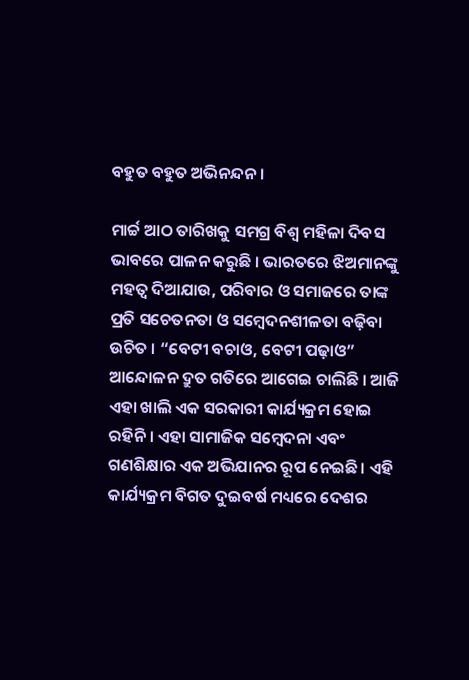ବହୁତ ବହୁତ ଅଭିନନ୍ଦନ ।

ମାର୍ଚ୍ଚ ଆଠ ତାରିଖକୁ ସମଗ୍ର ବିଶ୍ୱ ମହିଳା ଦିବସ ଭାବରେ ପାଳନ କରୁଛି । ଭାରତରେ ଝିଅମାନଙ୍କୁ ମହତ୍ୱ ଦିଆଯାଉ, ପରିବାର ଓ ସମାଜରେ ତାଙ୍କ ପ୍ରତି ସଚେତନତା ଓ ସମ୍ବେଦନଶୀଳତା ବଢ଼ିବା ଉଚିତ । “ବେଟୀ ବଚାଓ, ବେଟୀ ପଢ଼ାଓ” ଆନ୍ଦୋଳନ ଦ୍ରୁତ ଗତିରେ ଆଗେଇ ଚାଲିଛି । ଆଜି ଏହା ଖାଲି ଏକ ସରକାରୀ କାର୍ଯ୍ୟକ୍ରମ ହୋଇ ରହିନି । ଏହା ସାମାଜିକ ସମ୍ବେଦନା ଏବଂ ଗଣଶିକ୍ଷାର ଏକ ଅଭିଯାନର ରୂପ ନେଇଛି । ଏହି କାର୍ଯ୍ୟକ୍ରମ ବିଗତ ଦୁଇବର୍ଷ ମଧ୍ୟରେ ଦେଶର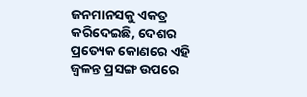ଜନମାନସକୁ ଏକତ୍ର କରିଦେଇଛି, ଦେଶର ପ୍ରତ୍ୟେକ କୋଣରେ ଏହି ଜ୍ୱଳନ୍ତ ପ୍ରସଙ୍ଗ ଉପରେ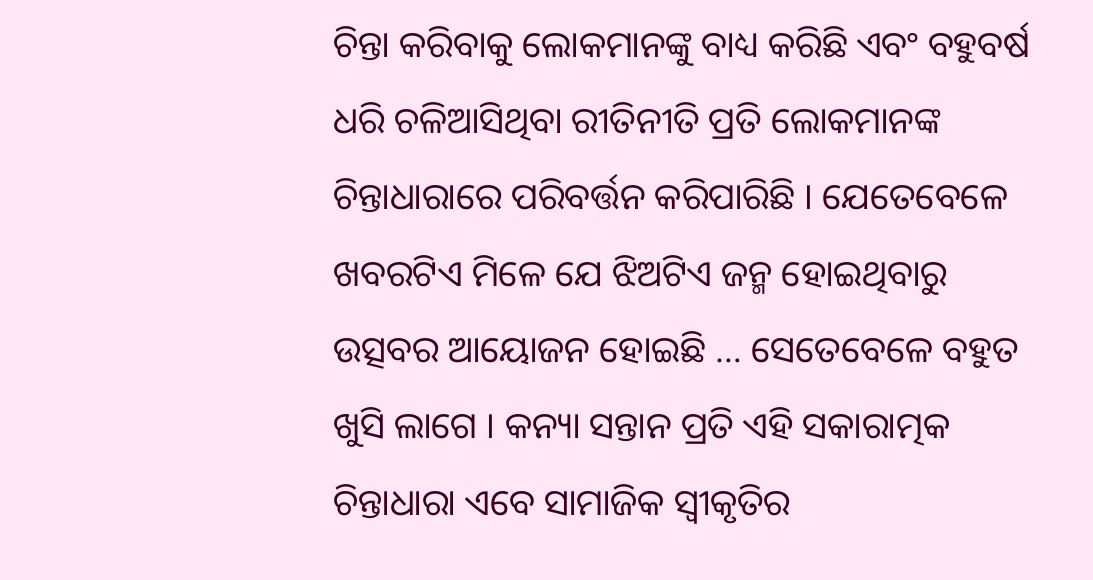ଚିନ୍ତା କରିବାକୁ ଲୋକମାନଙ୍କୁ ବାଧ୍ୟ କରିଛି ଏବଂ ବହୁବର୍ଷ ଧରି ଚଳିଆସିଥିବା ରୀତିନୀତି ପ୍ରତି ଲୋକମାନଙ୍କ ଚିନ୍ତାଧାରାରେ ପରିବର୍ତ୍ତନ କରିପାରିଛି । ଯେତେବେଳେ ଖବରଟିଏ ମିଳେ ଯେ ଝିଅଟିଏ ଜନ୍ମ ହୋଇଥିବାରୁ ଉତ୍ସବର ଆୟୋଜନ ହୋଇଛି … ସେତେବେଳେ ବହୁତ ଖୁସି ଲାଗେ । କନ୍ୟା ସନ୍ତାନ ପ୍ରତି ଏହି ସକାରାତ୍ମକ ଚିନ୍ତାଧାରା ଏବେ ସାମାଜିକ ସ୍ୱୀକୃତିର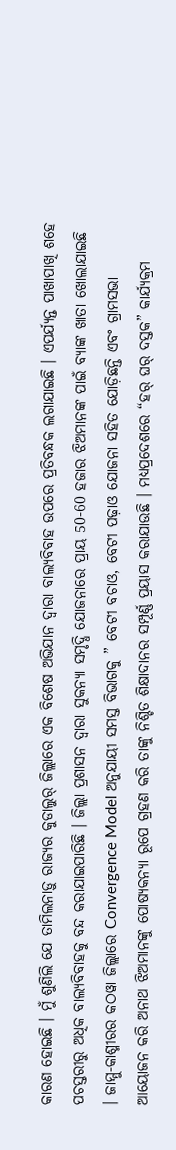କାରଣ ହୋଇଛି । ମୁଁ ଶୁଣିଲି ଯେ ତାମିଲନାଡ଼ୁ ରାଜ୍ୟର କୁଡାଲୁର୍ ଜିଲ୍ଲାରେ ଏକ ବିଶେଷ ଅଭିଯାନ ଦ୍ୱାରା ବାଲ୍ୟବିବାହ ଉପରେ ପ୍ରତିବନ୍ଧକ ଲଗାଯାଇଛି । ଏପର୍ଯ୍ୟନ୍ତ ପାଖାପାଖି ଶହେ ପଚସ୍ତରୀରୁ ଅଧିକ ବାଲ୍ୟବିବାହକୁ ବନ୍ଦ କରାଯାଇପାରିଛି । ଜିଲ୍ଲା ପ୍ରଶାସନ ଦ୍ୱାରା ସୁକନ୍ୟା ସମୃଦ୍ଧି ଯୋଜନାରେ ପ୍ରାୟ 50-60 ହଜାର ଝିଅମାନଙ୍କ ପାଇଁ ବ୍ୟାଙ୍କ ଖାତା ଖୋଲାଯାଇଛି । ଜାମ୍ମୁ-କାଶ୍ମୀରର କଠୱା ଜିଲ୍ଲାରେ Convergence Model ଅନୁଯାୟୀ ସମସ୍ତ ବିଭାଗକୁ ” ବେଟୀ ବଚାଓ, ବେଟୀ ପଢ଼ାଓ ଯୋଜନା ସହିତ ଯୋଡ଼ିଛନ୍ତି ଏବଂ ଗ୍ରାମସଭା ଆୟୋଜନ କରି ଅନାଥ ଝିଅମାନଙ୍କୁ ପୋଷ୍ୟକନ୍ୟା ରୂପେ ଗ୍ରହଣ କରି ତାଙ୍କୁ ନିଶ୍ଚିତ ଶିକ୍ଷାଦାନର ସମ୍ପୂର୍ଣ୍ଣ ପ୍ରୟାସ କରାଯାଉଛି । ମଧ୍ୟପ୍ରଦେଶରେ “ହର୍ ଘର୍ ଦସ୍ତକ” କାର୍ଯ୍ୟକ୍ରମ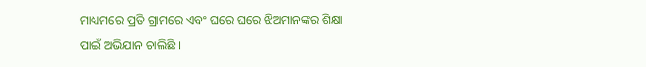ମାଧ୍ୟମରେ ପ୍ରତି ଗ୍ରାମରେ ଏବଂ ଘରେ ଘରେ ଝିଅମାନଙ୍କର ଶିକ୍ଷା ପାଇଁ ଅଭିଯାନ ଚାଲିଛି ।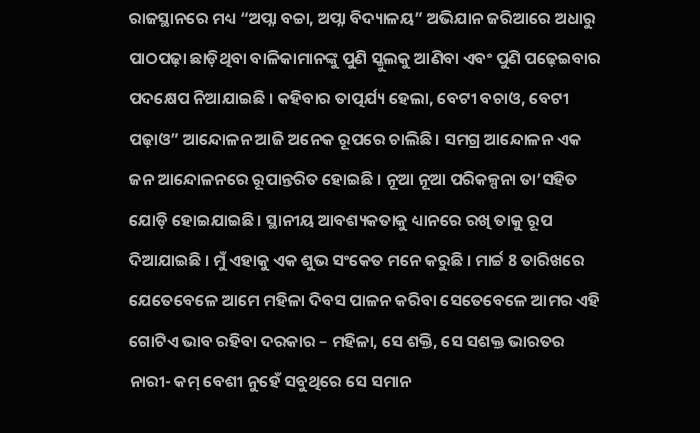ରାଜସ୍ଥାନରେ ମଧ୍ୟ “ଅପ୍ନା ବଚ୍ଚା, ଅପ୍ନା ବିଦ୍ୟାଳୟ” ଅଭିଯାନ ଜରିଆରେ ଅଧାରୁ ପାଠପଢ଼ା ଛାଡ଼ିଥିବା ବାଳିକାମାନଙ୍କୁ ପୁଣି ସ୍କୁଲକୁ ଆଣିବା ଏବଂ ପୁଣି ପଢ଼େଇବାର ପଦକ୍ଷେପ ନିଆଯାଇଛି । କହିବାର ତାତ୍ପର୍ଯ୍ୟ ହେଲା, ବେଟୀ ବଚାଓ, ବେଟୀ ପଢ଼ାଓ” ଆନ୍ଦୋଳନ ଆଜି ଅନେକ ରୂପରେ ଚାଲିଛି । ସମଗ୍ର ଆନ୍ଦୋଳନ ଏକ ଜନ ଆନ୍ଦୋଳନରେ ରୂପାନ୍ତରିତ ହୋଇଛି । ନୂଆ ନୂଆ ପରିକଳ୍ପନା ତା’ସହିତ ଯୋଡ଼ି ହୋଇଯାଇଛି । ସ୍ଥାନୀୟ ଆବଶ୍ୟକତାକୁ ଧ୍ୟାନରେ ରଖି ତାକୁ ରୂପ ଦିଆଯାଇଛି । ମୁଁ ଏହାକୁ ଏକ ଶୁଭ ସଂକେତ ମନେ କରୁଛି । ମାର୍ଚ୍ଚ 8 ତାରିଖରେ ଯେତେବେଳେ ଆମେ ମହିଳା ଦିବସ ପାଳନ କରିବା ସେତେବେଳେ ଆମର ଏହି ଗୋଟିଏ ଭାବ ରହିବା ଦରକାର – ମହିଳା, ସେ ଶକ୍ତି, ସେ ସଶକ୍ତ ଭାରତର ନାରୀ- କମ୍ ବେଶୀ ନୁହେଁ ସବୁଥିରେ ସେ ସମାନ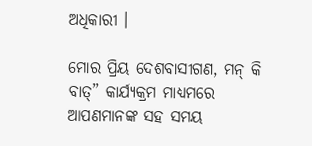ଅଧିକାରୀ ।

ମୋର ପ୍ରିୟ ଦେଶବାସୀଗଣ, ମନ୍ କି ବାତ୍” କାର୍ଯ୍ୟକ୍ରମ ମାଧ୍ୟମରେ ଆପଣମାନଙ୍କ ସହ ସମୟ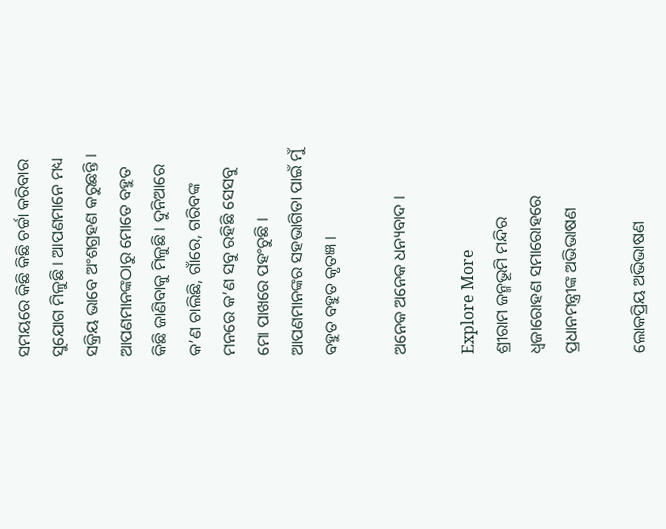ସମୟରେ କିଛି କିଛି ଚର୍ଚ୍ଚା କରିବାର ସୁଯୋଗ ମିଳୁଛି । ଆପଣମାନେ ମଧ୍ୟ ସକ୍ରିୟ ଭାବେ ଅଂଶଗ୍ରହଣ କରୁଛନ୍ତି । ଆପଣମାନଙ୍କଠାରୁ ମୋତେ ବହୁତ କିଛି ଜାଣିବାକୁ ମିଳୁଛି । ଦୁନିଆରେ କ’ଣ ଚାଲିଛି, ଗାଁରେ, ଗରିବଙ୍କ ମନରେ କ’ଣ ସବୁ ରହିଛି ସେସବୁ ମୋ ପାଖରେ ପହଂଚୁଛି । ଆପଣମାନଙ୍କର ସହଭାଗିତା ପାଇଁ ମୁଁ ବହୁତ ବହୁତ କୃତଜ୍ଞ ।

ଅନେକ ଅନେକ ଧନ୍ୟବାଦ ।

Explore More
ଶ୍ରୀରାମ ଜନ୍ମଭୂମି ମନ୍ଦିର ଧ୍ଵଜାରୋହଣ ସମାରୋହରେ ପ୍ରଧାନମନ୍ତ୍ରୀଙ୍କ ଅଭିଭାଷଣ

ଲୋକପ୍ରିୟ ଅଭିଭାଷଣ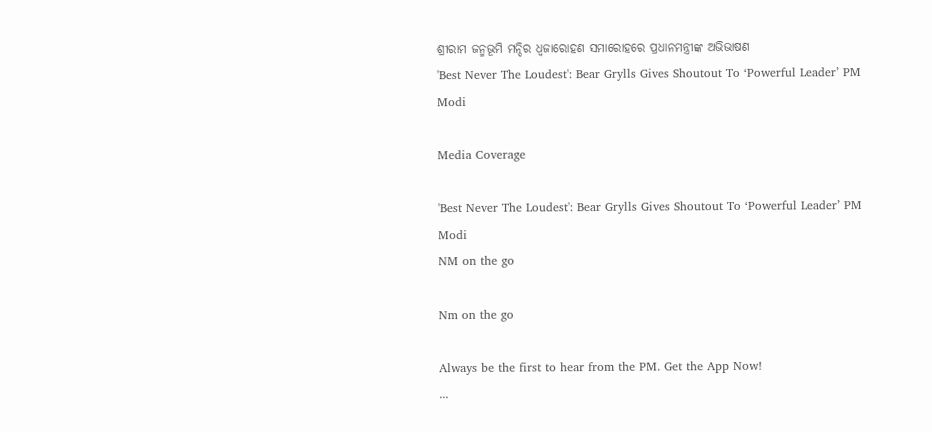ଶ୍ରୀରାମ ଜନ୍ମଭୂମି ମନ୍ଦିର ଧ୍ଵଜାରୋହଣ ସମାରୋହରେ ପ୍ରଧାନମନ୍ତ୍ରୀଙ୍କ ଅଭିଭାଷଣ
'Best Never The Loudest': Bear Grylls Gives Shoutout To ‘Powerful Leader’ PM Modi

Media Coverage

'Best Never The Loudest': Bear Grylls Gives Shoutout To ‘Powerful Leader’ PM Modi
NM on the go

Nm on the go

Always be the first to hear from the PM. Get the App Now!
...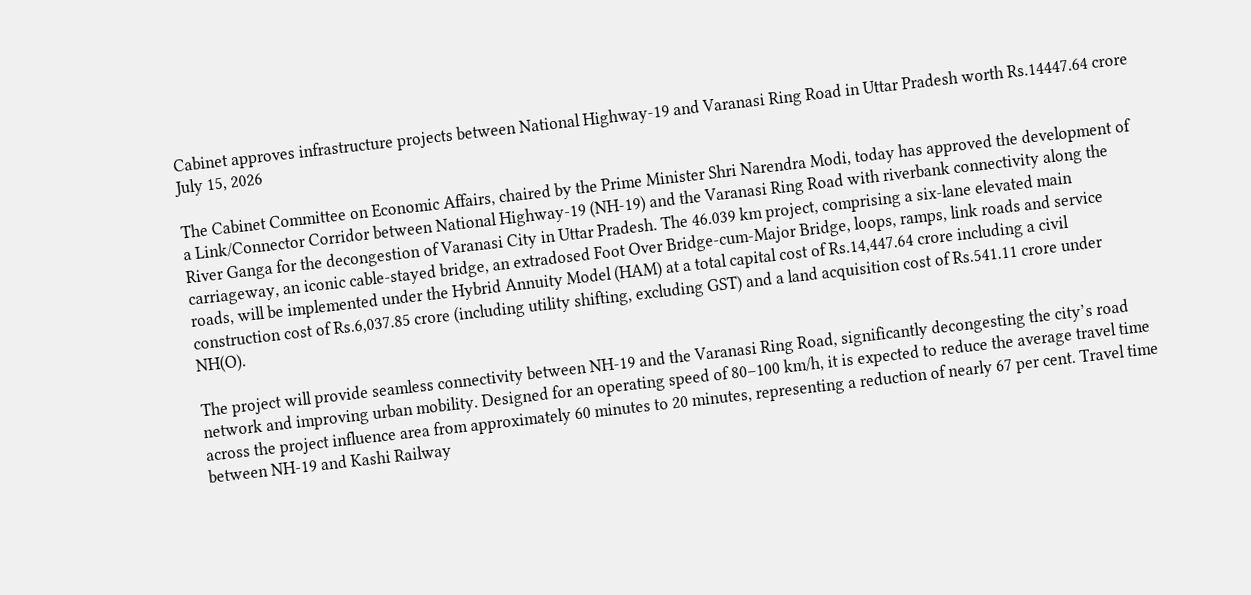Cabinet approves infrastructure projects between National Highway-19 and Varanasi Ring Road in Uttar Pradesh worth Rs.14447.64 crore
July 15, 2026

The Cabinet Committee on Economic Affairs, chaired by the Prime Minister Shri Narendra Modi, today has approved the development of a Link/Connector Corridor between National Highway-19 (NH-19) and the Varanasi Ring Road with riverbank connectivity along the River Ganga for the decongestion of Varanasi City in Uttar Pradesh. The 46.039 km project, comprising a six-lane elevated main carriageway, an iconic cable-stayed bridge, an extradosed Foot Over Bridge-cum-Major Bridge, loops, ramps, link roads and service roads, will be implemented under the Hybrid Annuity Model (HAM) at a total capital cost of Rs.14,447.64 crore including a civil construction cost of Rs.6,037.85 crore (including utility shifting, excluding GST) and a land acquisition cost of Rs.541.11 crore under NH(O).

The project will provide seamless connectivity between NH-19 and the Varanasi Ring Road, significantly decongesting the city’s road network and improving urban mobility. Designed for an operating speed of 80–100 km/h, it is expected to reduce the average travel time across the project influence area from approximately 60 minutes to 20 minutes, representing a reduction of nearly 67 per cent. Travel time between NH-19 and Kashi Railway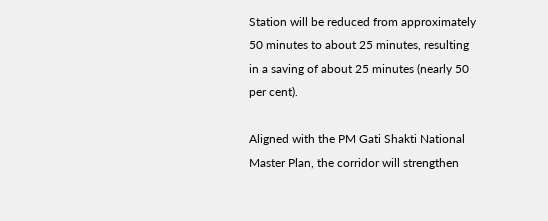Station will be reduced from approximately 50 minutes to about 25 minutes, resulting in a saving of about 25 minutes (nearly 50 per cent).

Aligned with the PM Gati Shakti National Master Plan, the corridor will strengthen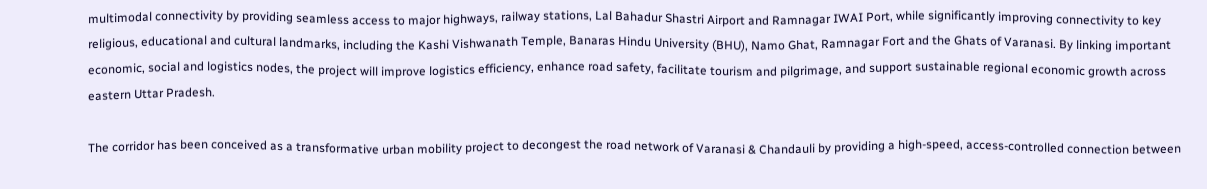multimodal connectivity by providing seamless access to major highways, railway stations, Lal Bahadur Shastri Airport and Ramnagar IWAI Port, while significantly improving connectivity to key religious, educational and cultural landmarks, including the Kashi Vishwanath Temple, Banaras Hindu University (BHU), Namo Ghat, Ramnagar Fort and the Ghats of Varanasi. By linking important economic, social and logistics nodes, the project will improve logistics efficiency, enhance road safety, facilitate tourism and pilgrimage, and support sustainable regional economic growth across eastern Uttar Pradesh.

The corridor has been conceived as a transformative urban mobility project to decongest the road network of Varanasi & Chandauli by providing a high-speed, access-controlled connection between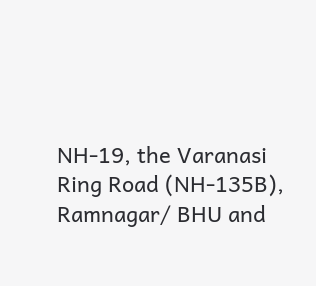NH-19, the Varanasi Ring Road (NH-135B), Ramnagar/ BHU and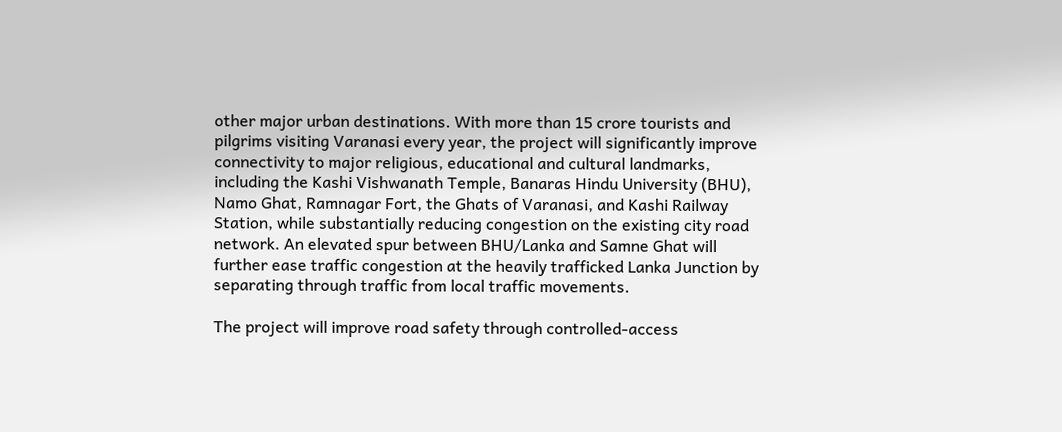other major urban destinations. With more than 15 crore tourists and pilgrims visiting Varanasi every year, the project will significantly improve connectivity to major religious, educational and cultural landmarks, including the Kashi Vishwanath Temple, Banaras Hindu University (BHU), Namo Ghat, Ramnagar Fort, the Ghats of Varanasi, and Kashi Railway Station, while substantially reducing congestion on the existing city road network. An elevated spur between BHU/Lanka and Samne Ghat will further ease traffic congestion at the heavily trafficked Lanka Junction by separating through traffic from local traffic movements.

The project will improve road safety through controlled-access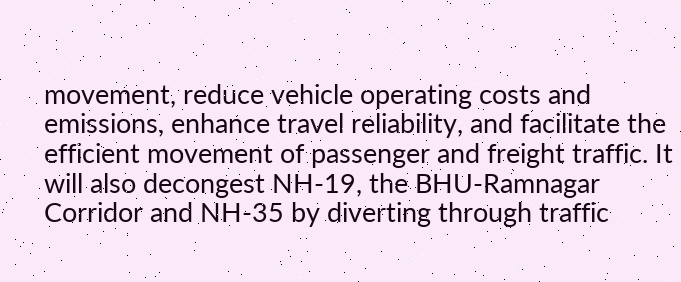movement, reduce vehicle operating costs and emissions, enhance travel reliability, and facilitate the efficient movement of passenger and freight traffic. It will also decongest NH-19, the BHU-Ramnagar Corridor and NH-35 by diverting through traffic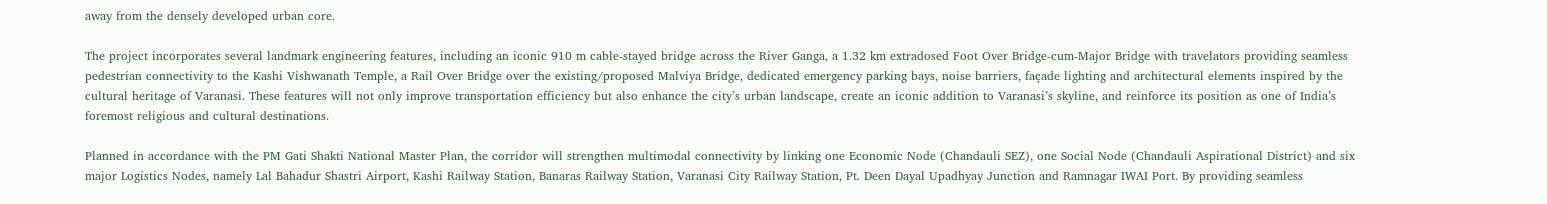away from the densely developed urban core.

The project incorporates several landmark engineering features, including an iconic 910 m cable-stayed bridge across the River Ganga, a 1.32 km extradosed Foot Over Bridge-cum-Major Bridge with travelators providing seamless pedestrian connectivity to the Kashi Vishwanath Temple, a Rail Over Bridge over the existing/proposed Malviya Bridge, dedicated emergency parking bays, noise barriers, façade lighting and architectural elements inspired by the cultural heritage of Varanasi. These features will not only improve transportation efficiency but also enhance the city’s urban landscape, create an iconic addition to Varanasi’s skyline, and reinforce its position as one of India’s foremost religious and cultural destinations.

Planned in accordance with the PM Gati Shakti National Master Plan, the corridor will strengthen multimodal connectivity by linking one Economic Node (Chandauli SEZ), one Social Node (Chandauli Aspirational District) and six major Logistics Nodes, namely Lal Bahadur Shastri Airport, Kashi Railway Station, Banaras Railway Station, Varanasi City Railway Station, Pt. Deen Dayal Upadhyay Junction and Ramnagar IWAI Port. By providing seamless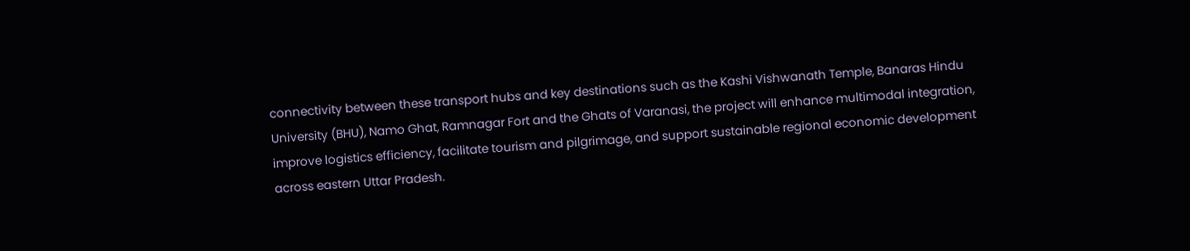connectivity between these transport hubs and key destinations such as the Kashi Vishwanath Temple, Banaras Hindu University (BHU), Namo Ghat, Ramnagar Fort and the Ghats of Varanasi, the project will enhance multimodal integration, improve logistics efficiency, facilitate tourism and pilgrimage, and support sustainable regional economic development across eastern Uttar Pradesh.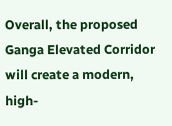Overall, the proposed Ganga Elevated Corridor will create a modern, high-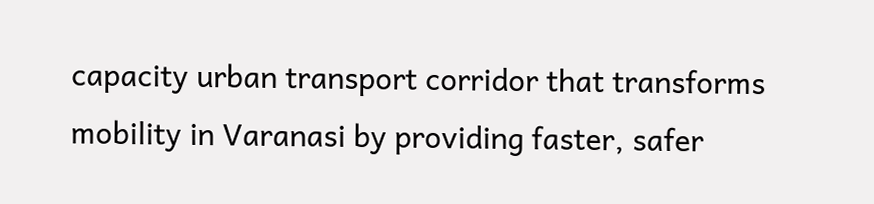capacity urban transport corridor that transforms mobility in Varanasi by providing faster, safer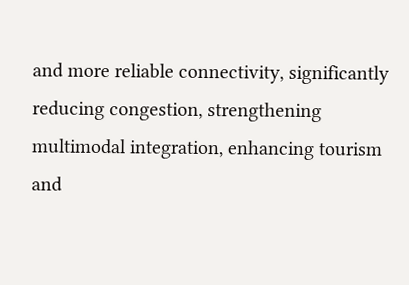and more reliable connectivity, significantly reducing congestion, strengthening multimodal integration, enhancing tourism and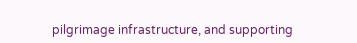pilgrimage infrastructure, and supporting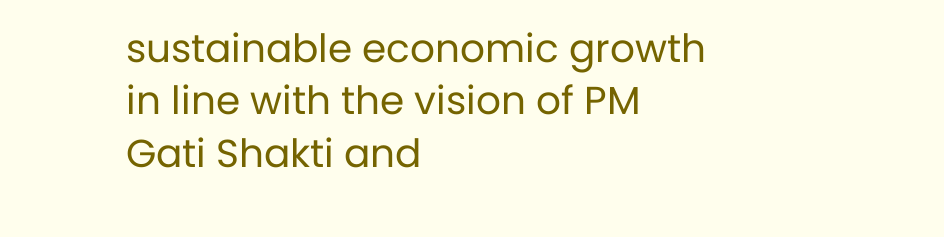sustainable economic growth in line with the vision of PM Gati Shakti and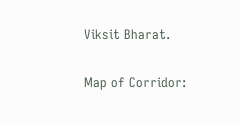Viksit Bharat.

Map of Corridor: